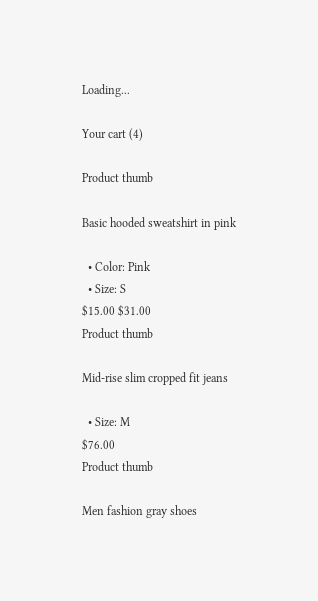Loading...

Your cart (4)

Product thumb

Basic hooded sweatshirt in pink

  • Color: Pink
  • Size: S
$15.00 $31.00
Product thumb

Mid-rise slim cropped fit jeans

  • Size: M
$76.00
Product thumb

Men fashion gray shoes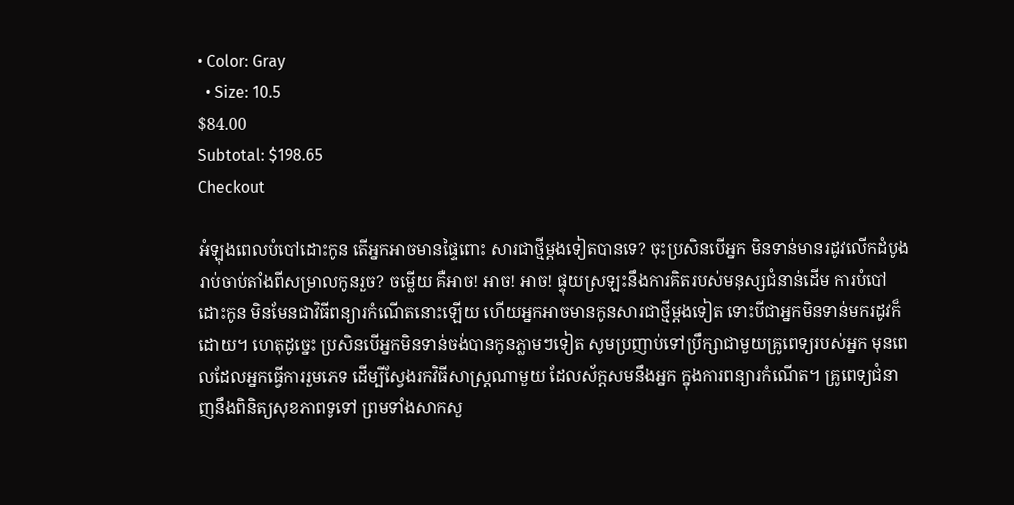• Color: Gray
  • Size: 10.5
$84.00
Subtotal: $198.65
Checkout

អំឡុងពេលបំបៅដោះកូន តើអ្នកអាចមានផ្ទៃពោះ សារជាថ្មីម្តងទៀតបានទេ? ចុះប្រសិនបើអ្នក មិនទាន់មានរដូវលើកដំបូង រាប់ចាប់តាំងពីសម្រាលកូនរួច? ចម្លើយ គឺអាច! អាច! អាច! ផ្ទុយស្រឡះនឹងការគិតរបស់មនុស្សជំនាន់ដើម ការបំបៅដោះកូន មិនមែនជាវិធីពន្យារកំណើតនោះឡើយ ហើយអ្នកអាចមានកូនសារជាថ្មីម្តងទៀត ទោះបីជាអ្នកមិនទាន់មករដូវក៏ដោយ។ ហេតុដូច្នេះ ប្រសិនបើអ្នកមិនទាន់ចង់បានកូនភ្លាមៗទៀត សូមប្រញាប់ទៅប្រឹក្សាជាមួយគ្រូពេទ្យរបស់អ្នក មុនពេលដែលអ្នកធ្វើការរួមភេទ ដើម្បីស្វែងរកវិធីសាស្រ្តណាមួយ ដែលស័ក្តសមនឹងអ្នក ក្នុងការពន្យារកំណើត។ គ្រូពេទ្យជំនាញនឹងពិនិត្យសុខភាពទូទៅ ព្រមទាំងសាកសួ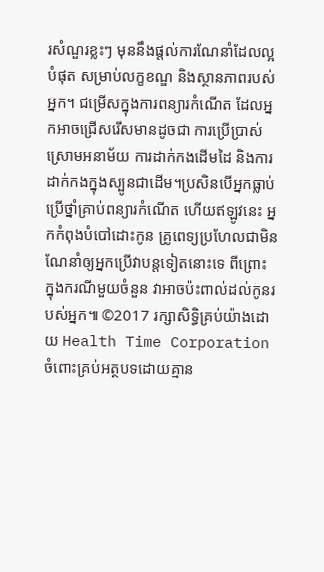រសំណួរខ្លះៗ មុននឹងផ្តល់ការណែនាំដែលល្អបំផុត សម្រាប់លក្ខខណ្ឌ និងស្ថានភាពរបស់អ្នក។ ជម្រើសក្នុងការពន្យារកំណើត ដែលអ្នកអាចជ្រើសរើសមានដូចជា ការប្រើប្រាស់ស្រោមអនាម័យ ការដាក់កងដើមដៃ និងការដាក់កងក្នុងស្បូនជាដើម។ប្រសិនបើអ្នកធ្លាប់ប្រើថ្នាំគ្រាប់ពន្យារកំណើត ហើយឥឡូវនេះ អ្នកកំពុងបំបៅដោះកូន គ្រូពេទ្យប្រហែលជាមិនណែនាំឲ្យអ្នកប្រើវាបន្តទៀតនោះទេ ពីព្រោះ ក្នុងករណីមួយចំនួន វាអាចប៉ះពាល់ដល់កូនរបស់អ្នក៕ ©2017 រក្សាសិទ្ធិគ្រប់យ៉ាងដោយ Health Time Corporation ចំពោះគ្រប់អត្ថបទដោយគ្មាន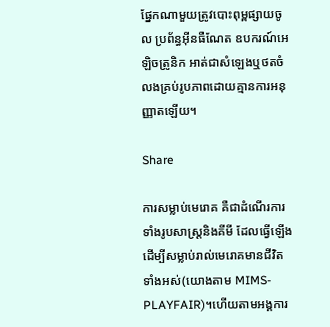ផ្នែកណាមួយត្រូវបោះពុម្ពផ្សាយចូល ប្រព័ន្ធអ៊ីនធឺណែត ឧបករណ៍អេឡិចត្រូនិក អាត់ជាសំឡេងឬថតចំលងគ្រប់រូបភាពដោយគ្មានការអនុញ្ញាតឡើយ។

Share

ការសម្លាប់មេរោគ គឺជាដំណើរការទាំងរូបសាស្រ្តនិងគីមី ដែលធ្វើឡើងដើម្បីសម្លាប់រាល់មេរោគមានជីវិតទាំងអស់(យោងតាម MIMS-PLAYFAIR)។ហើយតាមអង្គការ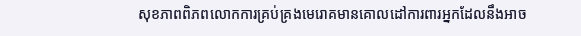សុខភាពពិភពលោកការគ្រប់គ្រងមេរោគមានគោលដៅការពារអ្នកដែលនឹងអាច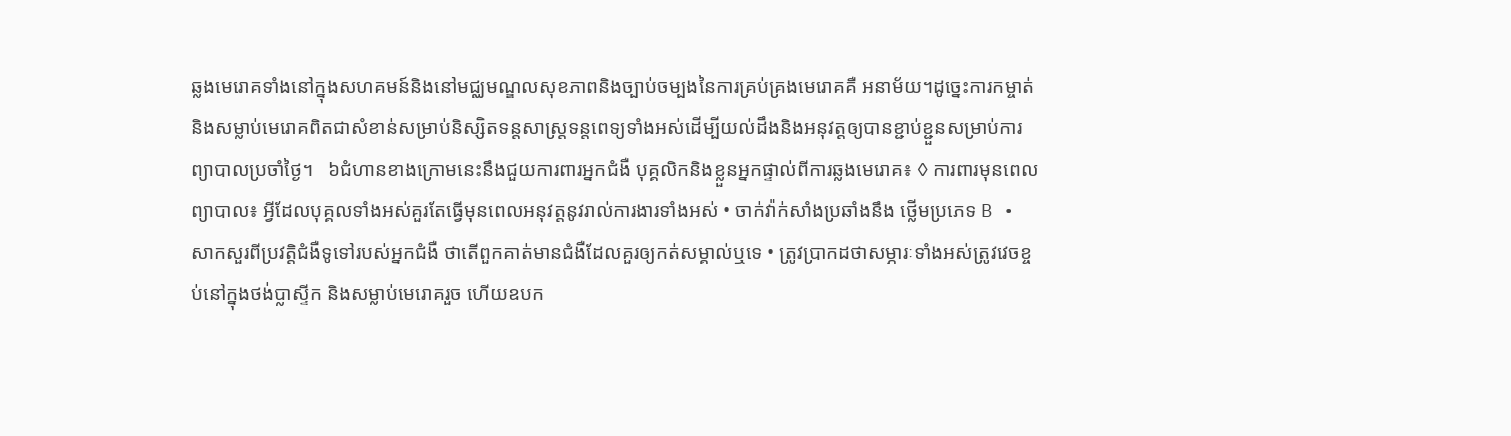ឆ្លងមេរោគទាំងនៅក្នុងសហគមន៍និងនៅមជ្ឈមណ្ឌលសុខភាពនិងច្បាប់ចម្បងនៃការគ្រប់គ្រងមេរោគគឺ អនាម័យ។ដូច្នេះការកម្ចាត់និងសម្លាប់មេរោគពិតជាសំខាន់សម្រាប់និស្សិតទន្តសាស្រ្តទន្តពេទ្យទាំងអស់ដើម្បីយល់ដឹងនិងអនុវត្តឲ្យបានខ្ជាប់ខ្ជួនសម្រាប់ការព្យាបាលប្រចាំថ្ងៃ។   ៦ជំហានខាងក្រោមនេះនឹងជួយការពារអ្នកជំងឺ បុគ្គលិកនិងខ្លួនអ្នកផ្ទាល់ពីការឆ្លងមេរោគ៖ ◊ ការពារមុនពេលព្យាបាល៖ អ្វីដែលបុគ្គលទាំងអស់គួរតែធ្វើមុនពេលអនុវត្តនូវរាល់ការងារទាំងអស់ • ចាក់វ៉ាក់សាំងប្រឆាំងនឹង ថ្លើមប្រភេទ B • សាកសួរពីប្រវត្តិជំងឺទូទៅរបស់អ្នកជំងឺ ថាតើពួកគាត់មានជំងឺដែលគួរឲ្យកត់សម្គាល់ឬទេ • ត្រូវប្រាកដថាសម្ភារៈទាំងអស់ត្រូវវេចខ្ចប់នៅក្នុងថង់ប្លាស្ទីក និងសម្លាប់មេរោគរួច ហើយឧបក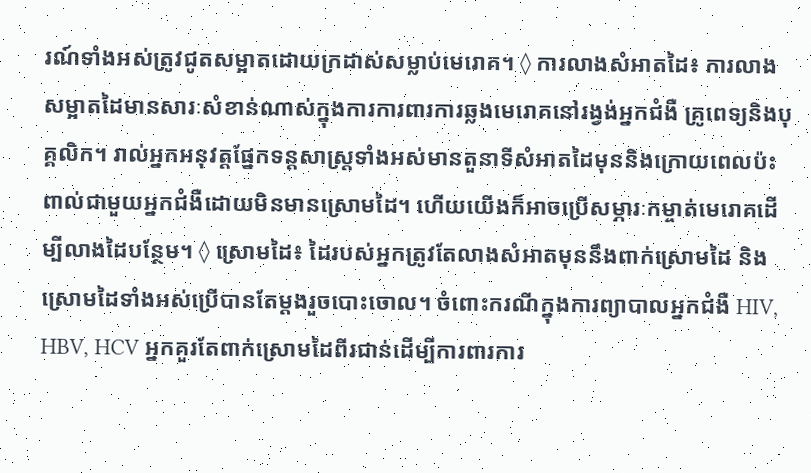រណ៍ទាំងអស់ត្រូវជូតសម្អាតដោយក្រដាស់សម្លាប់មេរោគ។ ◊ ការលាងសំអាតដៃ៖ ការលាងសម្អាតដៃមានសារៈសំខាន់ណាស់ក្នុងការការពារការឆ្លងមេរោគនៅរង្វង់អ្នកជំងឺ គ្រូពេទ្យនិងបុគ្គលិក។ រាល់អ្នកអនុវត្តផ្នែកទន្តសាស្ត្រទាំងអស់មានតួនាទីសំអាតដៃមុននិងក្រោយពេលប៉ះពាល់ជាមួយអ្នកជំងឺដោយមិនមានស្រោមដៃ។ ហើយយើងក៏អាចប្រើសម្ភារៈកម្ចាត់មេរោគដើម្បីលាងដៃបន្ថែម។ ◊ ស្រោមដៃ៖ ដៃរបស់អ្នកត្រូវតែលាងសំអាតមុននឹងពាក់ស្រោមដៃ និងស្រោមដៃទាំងអស់ប្រើបានតែម្តងរួចបោះចោល។ ចំពោះករណីក្នុងការព្យាបាលអ្នកជំងឺ HIV, HBV, HCV អ្នកគួរតែពាក់ស្រោមដៃពីរជាន់ដើម្បីការពារការ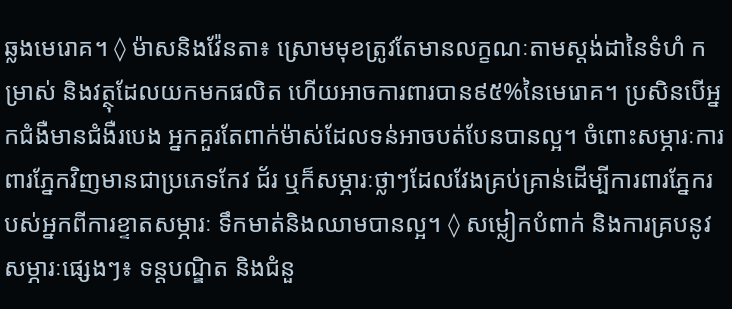ឆ្លងមេរោគ។ ◊ ម៉ាសនិងវ៉ែនតា៖ ស្រោមមុខត្រូវតែមានលក្ខណៈតាមស្តង់ដានៃទំហំ កម្រាស់ និងវត្ថុដែលយកមកផលិត ហើយអាចការពារបាន៩៥%នៃមេរោគ។ ប្រសិនបើអ្នកជំងឺមានជំងឺរបេង អ្នកគួរតែពាក់ម៉ាស់ដែលទន់អាចបត់បែនបានល្អ។ ចំពោះសម្ភារៈការពារភ្នែកវិញមានជាប្រភេទកែវ ជ័រ ឬក៏សម្ភារៈថ្លាៗដែលវែងគ្រប់គ្រាន់ដើម្បីការពារភ្នែករបស់អ្នកពីការខ្ទាតសម្ភារៈ ទឹកមាត់និងឈាមបានល្អ។ ◊ សម្លៀកបំពាក់ និងការគ្របនូវសម្ភារៈផ្សេងៗ៖ ទន្តបណ្ឌិត និងជំនួ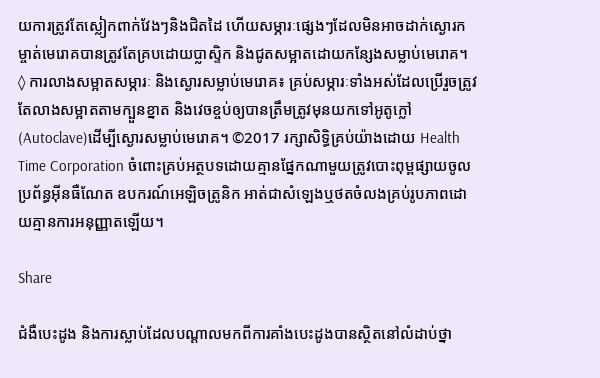យការត្រូវតែស្លៀកពាក់វែងៗនិងជិតដៃ ហើយសម្ភារៈផ្សេងៗដែលមិនអាចដាក់ស្ងោរកម្ចាត់មេរោគបានត្រូវតែគ្របដោយប្លាស្ទិក និងជូតសម្អាតដោយកន្សែងសម្លាប់មេរោគ។ ◊ ការលាងសម្អាតសម្ភារៈ និងស្ងោរសម្លាប់មេរោគ៖ គ្រប់សម្ភារៈទាំងអស់ដែលប្រើរួចត្រូវតែលាងសម្អាតតាមក្បួនខ្នាត និងវេចខ្ចប់ឲ្យបានត្រឹមត្រូវមុនយកទៅអូតូក្លៅ (Autoclave)ដើម្បីស្ងោរសម្លាប់មេរោគ។ ©2017 រក្សាសិទ្ធិគ្រប់យ៉ាងដោយ Health Time Corporation ចំពោះគ្រប់អត្ថបទដោយគ្មានផ្នែកណាមួយត្រូវបោះពុម្ពផ្សាយចូល ប្រព័ន្ធអ៊ីនធឺណែត ឧបករណ៍អេឡិចត្រូនិក អាត់ជាសំឡេងឬថតចំលងគ្រប់រូបភាពដោយគ្មានការអនុញ្ញាតឡើយ។

Share

ជំងឺបេះដូង និងការស្លាប់ដែលបណ្ដាលមកពីការគាំងបេះដូងបានស្ថិតនៅលំដាប់ថ្នា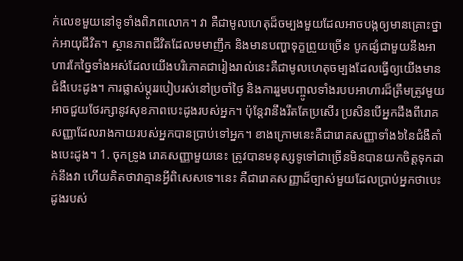ក់លេខមួយនៅទូទាំងពិភពលោក។ វា គឺជាមូលហេតុដ៏ចម្បងមួយដែលអាចបង្កឲ្យមានគ្រោះថ្នាក់អាយុជីវិត។ ស្ថានភាពជីវិតដែលមមាញឹក និងមានបញ្ហាទុក្ខព្រួយច្រើន បូកផ្សំជាមួយនឹងអាហារកែច្នៃទាំងអស់ដែលយើងបរិភោគជារៀងរាល់នេះគឺជាមូលហេតុចម្បងដែលធ្វើឲ្យយើងមានជំងឺបេះដូង។ ការផ្លាស់ប្ដូររបៀបរស់នៅប្រចាំថ្ងៃ និងការរួមបញ្ចូលទាំងរបបអាហារដ៏ត្រឹមត្រូវមួយ អាចជួយថែរក្សានូវសុខភាពបេះដូងរបស់អ្នក។ ប៉ុន្ដែវានឹងរឹតតែប្រសើរ ប្រសិនបើអ្នកដឹងពីរោគសញ្ញាដែលរាងកាយរបស់អ្នកបានប្រាប់ទៅអ្នក។ ខាងក្រោមនេះគឺជារោគសញ្ញាទាំង៦នៃជំងឺគាំងបេះដូង។ 1. ចុកទ្រូង រោគសញ្ញាមួយនេះ ត្រូវបានមនុស្សទូទៅជាច្រើនមិនបានយកចិត្តទុកដាក់នឹងវា ហើយគិតថាវាគ្មានអ្វីពិសេសទេ។នេះ គឺជារោគសញ្ញាដ៏ច្បាស់មួយដែលប្រាប់អ្នកថាបេះដូងរបស់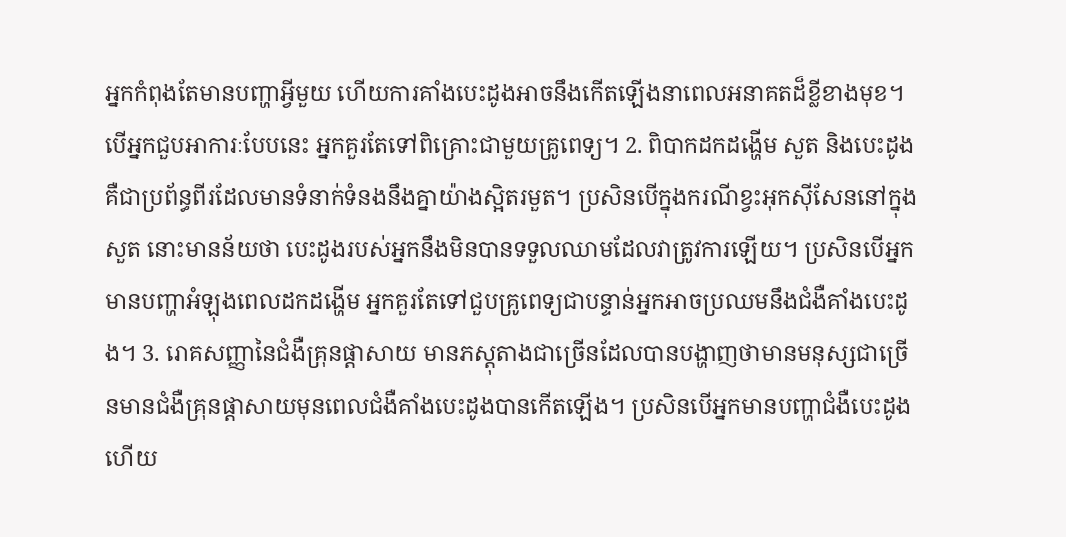អ្នកកំពុងតែមានបញ្ហាអ្វីមួយ ហើយការគាំងបេះដូងអាចនឹងកើតឡើងនាពេលអនាគតដ៏ខ្លីខាងមុខ។ បើអ្នកជួបអាការៈបែបនេះ អ្នកគួរតែទៅពិគ្រោះជាមួយគ្រូពេទ្យ។ 2. ពិបាកដកដង្ហើម សួត និងបេះដូង គឺជាប្រព័ន្ធពីរដែលមានទំនាក់ទំនងនឹងគ្នាយ៉ាងស្អិតរមួត។ ប្រសិនបើក្នុងករណីខ្វះអុកស៊ីសែននៅក្នុងសួត នោះមានន័យថា បេះដូងរបស់អ្នកនឹងមិនបានទទួលឈាមដែលវាត្រូវការឡើយ។ ប្រសិនបើអ្នកមានបញ្ហាអំឡុងពេលដកដង្ហើម អ្នកគួរតែទៅជួបគ្រូពេទ្យជាបន្ទាន់អ្នកអាចប្រឈមនឹងជំងឺគាំងបេះដូង។ 3. រោគសញ្ញានៃជំងឺគ្រុនផ្ដាសាយ មានភស្ដុតាងជាច្រើនដែលបានបង្ហាញថាមានមនុស្សជាច្រើនមានជំងឺគ្រុនផ្ដាសាយមុនពេលជំងឺគាំងបេះដូងបានកើតឡើង។ ប្រសិនបើអ្នកមានបញ្ហាជំងឺបេះដូងហើយ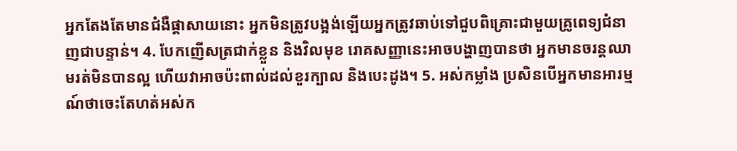អ្នកតែងតែមានជំងឺផ្ដាសាយនោះ អ្នកមិនត្រូវបង្អង់ឡើយអ្នកត្រូវឆាប់ទៅជួបពិគ្រោះជាមួយគ្រូពេទ្យជំនាញជាបន្ទាន់។ 4. បែកញើសត្រជាក់ខ្លួន និងវិលមុខ រោគសញ្ញានេះអាចបង្ហាញបានថា អ្នកមានចរន្តឈាមរត់មិនបានល្អ ហើយវាអាចប៉ះពាល់ដល់ខួរក្បាល និងបេះដូង។ 5. អស់កម្លាំង ប្រសិនបើអ្នកមានអារម្មណ៍ថាចេះតែហត់អស់ក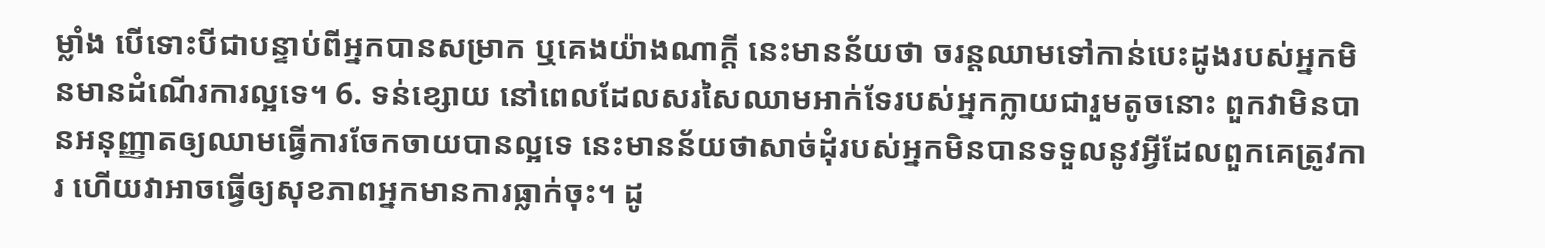ម្លាំង បើទោះបីជាបន្ទាប់ពីអ្នកបានសម្រាក ឬគេងយ៉ាងណាក្ដី នេះមានន័យថា ចរន្តឈាមទៅកាន់បេះដូងរបស់អ្នកមិនមានដំណើរការល្អទេ។ 6. ទន់ខ្សោយ នៅពេលដែលសរសៃឈាមអាក់ទែរបស់អ្នកក្លាយជារួមតូចនោះ ពួកវាមិនបានអនុញ្ញាតឲ្យឈាមធ្វើការចែកចាយបានល្អទេ នេះមានន័យថាសាច់ដុំរបស់អ្នកមិនបានទទួលនូវអ្វីដែលពួកគេត្រូវការ ហើយវាអាចធ្វើឲ្យសុខភាពអ្នកមានការធ្លាក់ចុះ។ ដូ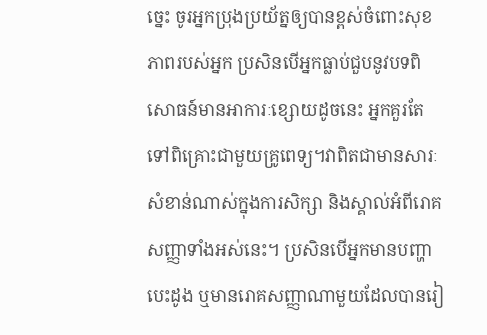ច្នេះ ចូរអ្នកប្រុងប្រយ័ត្នឲ្យបានខ្ពស់ចំពោះសុខភាពរបស់អ្នក ប្រសិនបើអ្នកធ្លាប់ជួបនូវបទពិសោធន៍មានអាការៈខ្សោយដូចនេះ អ្នកគួរតែទៅពិគ្រោះជាមួយគ្រូពេទ្យ។វាពិតជាមានសារៈសំខាន់ណាស់ក្នុងការសិក្សា និងស្គាល់អំពីរោគសញ្ញាទាំងអស់នេះ។ ប្រសិនបើអ្នកមានបញ្ហាបេះដូង ឬមានរោគសញ្ញាណាមួយដែលបានរៀ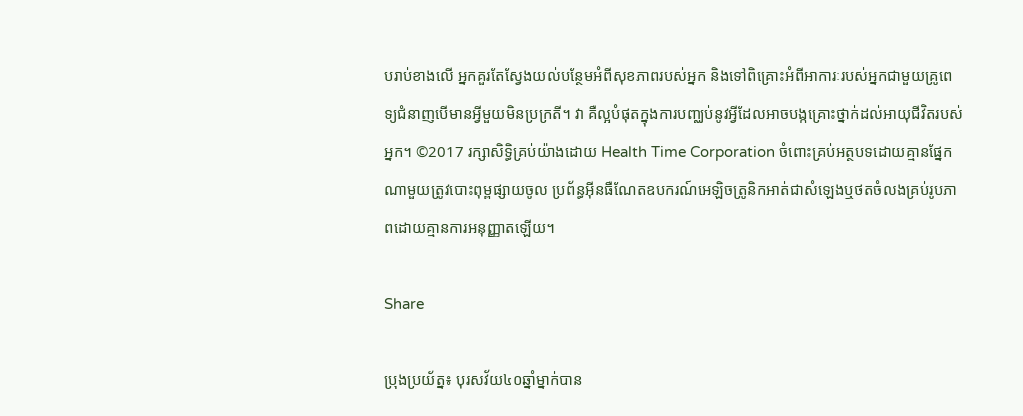បរាប់ខាងលើ អ្នកគួរតែស្វែងយល់បន្ថែមអំពីសុខភាពរបស់អ្នក និងទៅពិគ្រោះអំពីអាការៈរបស់អ្នកជាមួយគ្រូពេទ្យជំនាញបើមានអ្វីមួយមិនប្រក្រតី។ វា គឺល្អបំផុតក្នុងការបញ្ឈប់នូវអ្វីដែលអាចបង្កគ្រោះថ្នាក់ដល់អាយុជីវិតរបស់អ្នក។ ©2017 រក្សាសិទ្ធិគ្រប់យ៉ាងដោយ Health Time Corporation ចំពោះគ្រប់អត្ថបទដោយគ្មានផ្នែកណាមួយត្រូវបោះពុម្ពផ្សាយចូល ប្រព័ន្ធអ៊ីនធឺណែតឧបករណ៍អេឡិចត្រូនិកអាត់ជាសំឡេងឬថតចំលងគ្រប់រូបភាពដោយគ្មានការអនុញ្ញាតឡើយ។

Share

ប្រុងប្រយ័ត្ន៖ បុរសវ័យ៤០ឆ្នាំម្នាក់បាន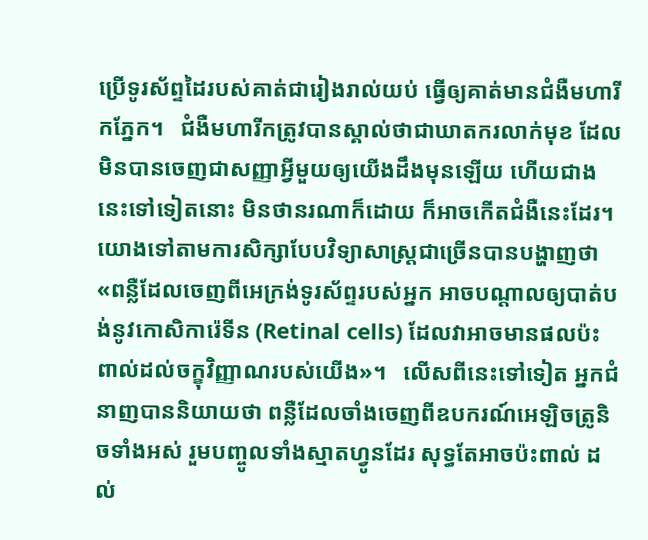ប្រើទូរស័ព្ទដៃរបស់គាត់ជារៀងរាល់យប់ ធ្វើឲ្យគាត់មានជំងឺមហារីកភ្នែក។   ជំងឺមហារីកត្រូវបានស្គាល់ថាជាឃាតករលាក់មុខ ដែលមិនបានចេញជាសញ្ញាអ្វីមួយឲ្យយើងដឹងមុនឡើយ ហើយជាងនេះទៅទៀតនោះ មិនថានរណាក៏ដោយ ក៏អាចកើតជំងឺនេះដែរ។   យោងទៅតាមការសិក្សាបែបវិទ្យាសាស្ត្រជាច្រើនបានបង្ហាញថា «ពន្លឺដែលចេញពីអេក្រង់ទូរស័ព្ទរបស់អ្នក អាចបណ្ដាលឲ្យបាត់បង់នូវកោសិការ៉េទីន (Retinal cells) ដែលវាអាចមានផលប៉ះពាល់ដល់ចក្ខុវិញ្ញាណរបស់យើង»។   លើសពីនេះទៅទៀត អ្នកជំនាញបាននិយាយថា ពន្លឺដែលចាំងចេញពីឧបករណ៍អេឡិចត្រូនិចទាំងអស់ រួមបញ្ចូលទាំងស្មាតហ្វូនដែរ សុទ្ធតែអាចប៉ះពាល់ ដល់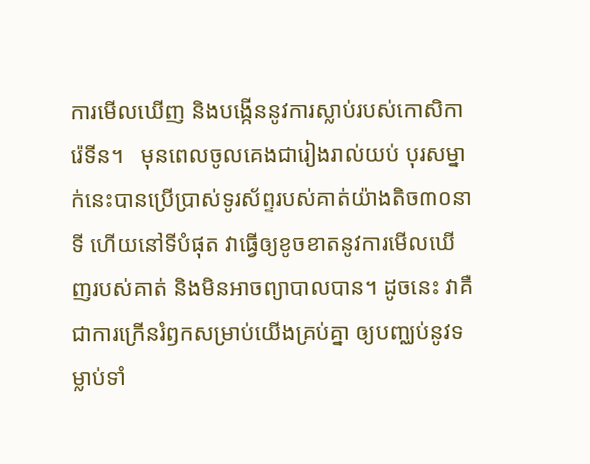ការមើលឃើញ និងបង្កើននូវការស្លាប់របស់កោសិការ៉េទីន។   មុនពេលចូលគេងជារៀងរាល់យប់ បុរសម្នាក់នេះបានប្រើប្រាស់ទូរស័ព្ទរបស់គាត់យ៉ាងតិច៣០នាទី ហើយនៅទីបំផុត វាធ្វើឲ្យខូចខាតនូវការមើលឃើញរបស់គាត់ និងមិនអាចព្យាបាលបាន។ ដូចនេះ វាគឺជាការក្រើនរំឭកសម្រាប់យើងគ្រប់គ្នា ឲ្យបញ្ឈប់នូវទម្លាប់ទាំ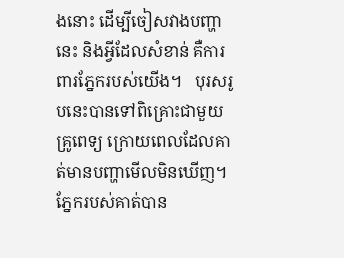ងនោះ ដើម្បីចៀសវាងបញ្ហានេះ និងអ្វីដែលសំខាន់ គឺការពារភ្នែករបស់យើង។   បុរសរូបនេះបានទៅពិគ្រោះជាមួយគ្រូពេទ្យ ក្រោយពេលដែលគាត់មានបញ្ហាមើលមិនឃើញ។ ភ្នែករបស់គាត់បាន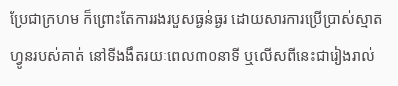ប្រែជាក្រហម ក៏ព្រោះតែការរងរបួសធ្ងន់ធ្ងរ ដោយសារការប្រើប្រាស់ស្មាតហ្វូនរបស់គាត់ នៅទីងងឹតរយៈពេល៣០នាទី ឬលើសពីនេះជារៀងរាល់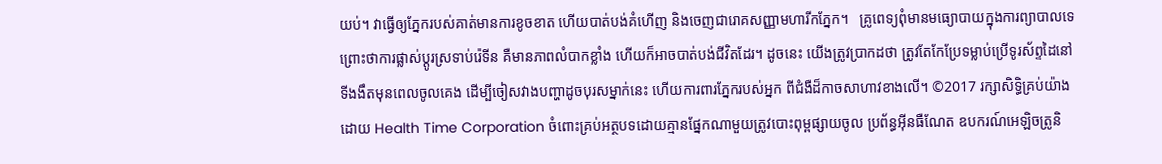យប់។ វាធ្វើឲ្យភ្នែករបស់គាត់មានការខូចខាត ហើយបាត់បង់គំហើញ និងចេញជារោគសញ្ញាមហារីកភ្នែក។   គ្រូពេទ្យពុំមានមធ្យោបាយក្នុងការព្យាបាលទេ ព្រោះថាការផ្លាស់ប្ដូរស្រទាប់រ៉េទីន គឺមានភាពលំបាកខ្លាំង ហើយក៏អាចបាត់បង់ជីវិតដែរ។ ដូចនេះ យើងត្រូវប្រាកដថា ត្រូវតែកែប្រែទម្លាប់ប្រើទូរស័ព្ទដៃនៅទីងងឹតមុនពេលចូលគេង ដើម្បីចៀសវាងបញ្ហាដូចបុរសម្នាក់នេះ ហើយការពារភ្នែករបស់អ្នក ពីជំងឺដ៏កាចសាហាវខាងលើ។ ©2017 រក្សាសិទ្ធិគ្រប់យ៉ាងដោយ Health Time Corporation ចំពោះគ្រប់អត្ថបទដោយគ្មានផ្នែកណាមួយត្រូវបោះពុម្ពផ្សាយចូល ប្រព័ន្ធអ៊ីនធឺណែត ឧបករណ៍អេឡិចត្រូនិ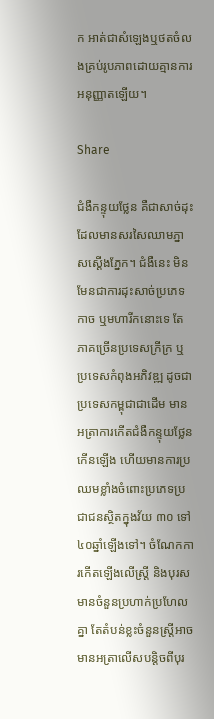ក អាត់ជាសំឡេងឬថតចំលងគ្រប់រូបភាពដោយគ្មានការអនុញ្ញាតឡើយ។

Share

ជំងឺកន្ទុយថ្លែន គឺជាសាច់ដុះដែលមានសរសៃឈាមភ្នាសស្តើងភ្នែក។ ជំងឺនេះ មិនមែនជាការដុះសាច់ប្រភេទកាច ឬមហារីកនោះទេ តែភាគច្រើនប្រទេសក្រីក្រ ឬប្រទេសកំពុងអភិវឌ្ឍ ដូចជាប្រទេសកម្ពុជាជាដើម មានអត្រាការកើតជំងឺកន្ទុយថ្លែនកើនឡើង ហើយមានការប្រឈមខ្លាំងចំពោះប្រភេទប្រជាជនស្ថិតក្នុងវ័យ ៣០ ទៅ៤០ឆ្នាំឡើងទៅ។ ចំណែកការកើតឡើងលើស្រ្តី និងបុរស មានចំនួនប្រហាក់ប្រហែលគ្នា តែតំបន់ខ្លះចំនួនស្ត្រីអាចមានអត្រាលើសបន្តិចពីបុរ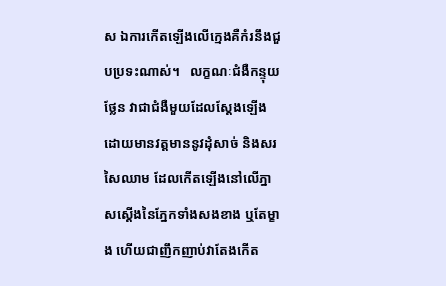ស ឯការកើតឡើងលើក្មេងគឺកំរនឹងជួបប្រទះណាស់។   លក្ខណៈជំងឺកន្ទុយថ្លែន វាជាជំងឺមួយដែលស្តែងឡើងដោយមានវត្តមាននូវដុំសាច់ និងសរសៃឈាម ដែលកើតឡើងនៅលើភ្នាសស្តើងនៃភ្នែកទាំងសងខាង ឬតែម្ខាង ហើយជាញឹកញាប់វាតែងកើត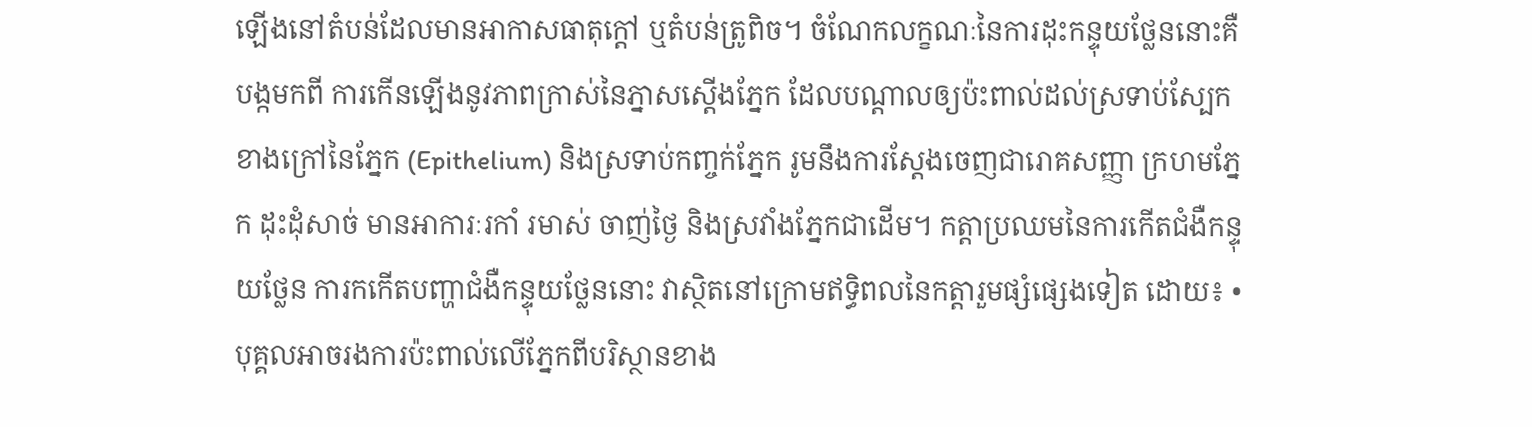ឡើងនៅតំបន់ដែលមានអាកាសធាតុក្តៅ ឬតំបន់ត្រូពិច។ ចំណែកលក្ខណៈនៃការដុះកន្ទុយថ្លែននោះគឺបង្កមកពី ការកើនឡើងនូវភាពក្រាស់នៃភ្នាសស្តើងភ្នែក ដែលបណ្តាលឲ្យប៉ះពាល់ដល់ស្រទាប់ស្បែកខាងក្រៅនៃភ្នែក (Epithelium) និងស្រទាប់កញ្ចក់ភ្នែក រូមនឹងការស្តែងចេញជារោគសញ្ញា ក្រហមភ្នែក ដុះដុំសាច់ មានអាការៈរកាំ រមាស់ ចាញ់ថ្ងៃ និងស្រវាំងភ្នែកជាដើម។ កត្តាប្រឈមនៃការកើតជំងឺកន្ទុយថ្លែន ការកកើតបញ្ហាជំងឺកន្ទុយថ្លែននោះ វាស្ថិតនៅក្រោមឥទ្ធិពលនៃកត្តារួមផ្សំផ្សេងទៀត ដោយ៖ •បុគ្គលអាចរងការប៉ះពាល់លើភ្នែកពីបរិស្ថានខាង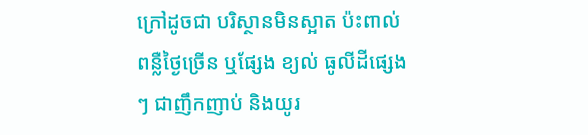ក្រៅដូចជា បរិស្ថានមិនស្អាត ប៉ះពាល់ពន្លឺថ្ងៃច្រើន ឬផ្សែង ខ្យល់ ធូលីដីផ្សេងៗ ជាញឹកញាប់ និងយូរ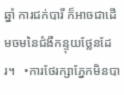ឆ្នាំ ការជក់បារី ក៏អាចជាដើមចមនៃជំងឺកន្ទុយថ្លែនដែរ។   •ការថែរក្សាភ្នែកមិនបា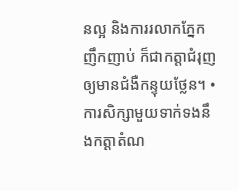នល្អ និងការរលាកភ្នែកញឹកញាប់ ក៏ជាកត្តាជំរុញឲ្យមានជំងឺកន្ទុយថ្លែន។ •ការសិក្សាមួយទាក់ទងនឹងកត្តាតំណ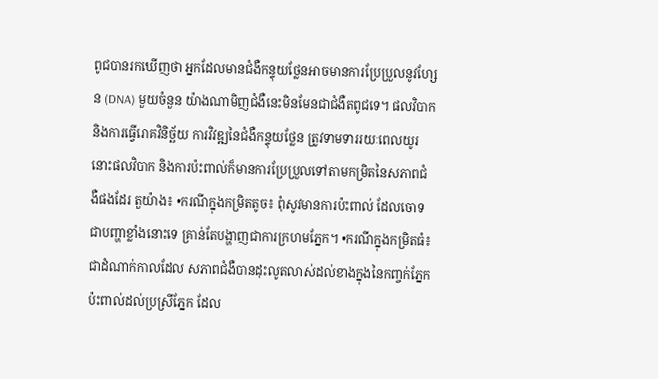ពូជបានរកឃើញថា អ្នកដែលមានជំងឺកន្ទុយថ្លែនអាចមានការប្រែប្រួលនូវហ្សែន (DNA) មួយចំនួន យ៉ាងណាមិញជំងឺនេះមិនមែនជាជំងឺតពូជទេ។ ផលវិបាក និងការធ្វើរោគវិនិច្ឆ័យ ការវិវឌ្ឍនៃជំងឺកន្ទុយថ្លែន ត្រូវទាមទាររយៈពេលយូរ នោះផលវិបាក និងការប៉ះពាល់ក៏មានការប្រែប្រួលទៅតាមកម្រិតនៃសភាពជំងឺផងដែរ តួយ៉ាង៖ •ករណីក្នុងកម្រិតតូច៖ ពុំសូវមានការប៉ះពាល់ ដែលចោទជាបញ្ហាខ្លាំងនោះទេ គ្រាន់តែបង្ហាញជាការក្រហមភ្នែក។ •ករណីក្នុងកម្រិតធំ៖ ជាដំណាក់កាលដែល សភាពជំងឺបានដុះលូតលាស់ដល់ខាងក្នុងនៃកញ្ចក់ភ្នែក ប៉ះពាល់ដល់ប្រស្រីភ្នែក ដែល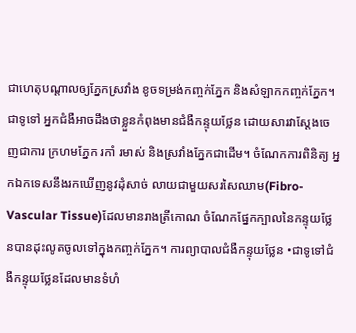ជាហេតុបណ្តាលឲ្យភ្នែកស្រវាំង ខូចទម្រង់កញ្ចក់ភ្នែក និងសំឡាកកញ្ចក់ភ្នែក។ ជាទូទៅ អ្នកជំងឺអាចដឹងថាខ្លួនកំពុងមានជំងឺកន្ទុយថ្លែន ដោយសារវាស្តែងចេញជាការ ក្រហមភ្នែក រកាំ រមាស់ និងស្រវាំងភ្នែកជាដើម។ ចំណែកការពិនិត្យ អ្នកឯកទេសនឹងរកឃើញនូវដុំសាច់ លាយជាមួយសរសៃឈាម(Fibro-Vascular Tissue)ដែលមានរាងត្រីកោណ ចំណែកផ្នែកក្បាលនៃកន្ទុយថ្លែនបានដុះលូតចូលទៅក្នុងកញ្ចក់ភ្នែក។ ការព្យាបាលជំងឺកន្ទុយថ្លែន •ជាទូទៅជំងឺកន្ទុយថ្លែនដែលមានទំហំ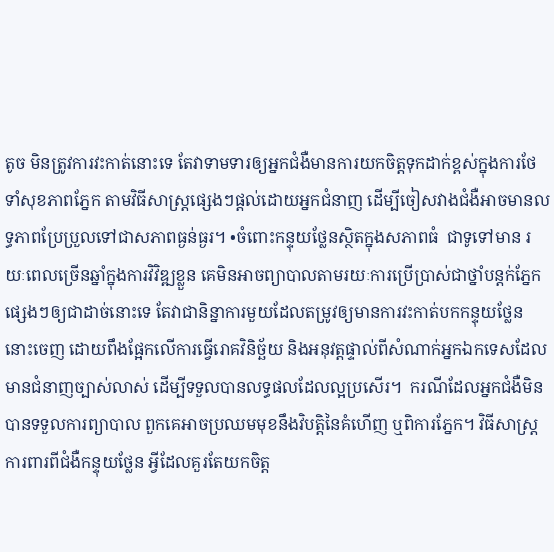តូច មិនត្រូវការវះកាត់នោះទេ តែវាទាមទារឲ្យអ្នកជំងឺមានការយកចិត្តទុកដាក់ខ្ពស់ក្នុងការថែទាំសុខភាពភ្នែក តាមវិធីសាស្រ្តផ្សេងៗផ្តល់ដោយអ្នកជំនាញ ដើម្បីចៀសវាងជំងឺអាចមានលទ្ធភាពប្រែប្រួលទៅជាសភាពធ្ងន់ធ្ងរ។ •ចំពោះកន្ទុយថ្លែនស្ថិតក្នុងសភាពធំ  ជាទូទៅមាន រយៈពេលច្រើនឆ្នាំក្នុងការវិវិឌ្ឍខ្លួន គេមិនអាចព្យាបាលតាមរយៈការប្រើប្រាស់ជាថ្នាំបន្តក់ភ្នែកផ្សេងៗឲ្យជាដាច់នោះទេ តែវាជានិន្នាការមួយដែលតម្រូវឲ្យមានការវះកាត់បកកន្ទុយថ្លែននោះចេញ ដោយពឹងផ្អែកលើការធ្វើរោគវិនិច្ឆ័យ និងអនុវត្តផ្ទាល់ពីសំណាក់អ្នកឯកទេសដែលមានជំនាញច្បាស់លាស់ ដើម្បីទទួលបានលទ្ធផលដែលល្អប្រសើរ។  ករណីដែលអ្នកជំងឺមិនបានទទួលការព្យាបាល ពួកគេអាចប្រឈមមុខនឹងវិបត្តិនៃគំហើញ ឬពិការភ្នែក។ វិធីសាស្រ្តការពារពីជំងឺកន្ទុយថ្លែន អ្វីដែលគួរតែយកចិត្ត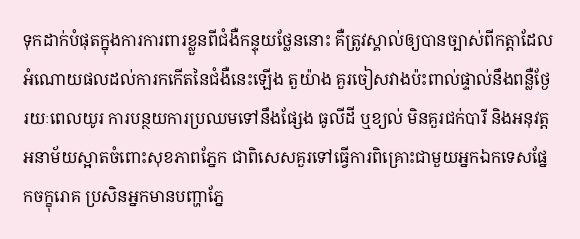ទុកដាក់បំផុតក្នុងការការពារខ្លួនពីជំងឺកន្ទុយថ្លែននោះ គឺត្រូវស្គាល់ឲ្យបានច្បាស់ពីកត្តាដែលអំណោយផលដល់ការកកើតនៃជំងឺនេះឡើង តួយ៉ាង គួរចៀសវាងប៉ះពាល់ផ្ទាល់នឹងពន្លឺថ្ងែរយៈពេលយូរ ការបន្ថយការប្រឈមទៅនឹងផ្សែង ធូលីដី ឬខ្យល់ មិនគួរជក់បារី និងអនុវត្តអនាម័យស្អាតចំពោះសុខភាពភ្នែក ជាពិសេសគួរទៅធ្វើការពិគ្រោះជាមួយអ្នកឯកទេសផ្នែកចក្ខុរោគ ប្រសិនអ្នកមានបញ្ហាភ្នែ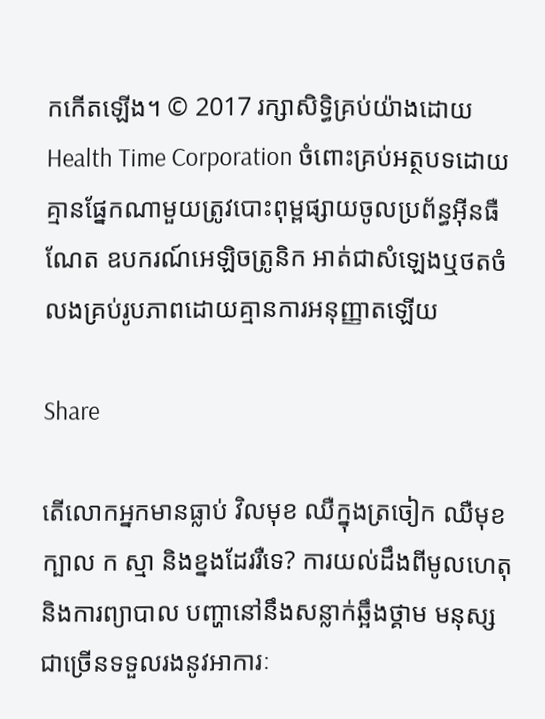កកើតឡើង។ © 2017 រក្សាសិទ្ធិគ្រប់យ៉ាងដោយ Health Time Corporation ចំពោះគ្រប់អត្ថបទដោយគ្មានផ្នែកណាមួយត្រូវបោះពុម្ពផ្សាយចូលប្រព័ន្ធអ៊ីនធឺណែត ឧបករណ៍អេឡិចត្រូនិក អាត់ជាសំឡេងឬថតចំលងគ្រប់រូបភាពដោយគ្មានការអនុញ្ញាតឡើយ

Share

តើលោកអ្នកមានធ្លាប់ វិលមុខ ឈឺក្នុងត្រចៀក ឈឺមុខ ក្បាល ក ស្មា និងខ្នងដែររឺទេ? ការយល់ដឹងពីមូលហេតុ និងការព្យាបាល បញ្ហានៅនឹងសន្លាក់ឆ្អឹងថ្គាម មនុស្សជាច្រើនទទួលរងនូវអាការៈ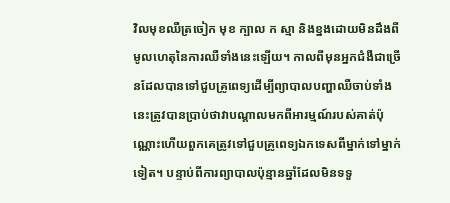វិលមុខឈឺត្រចៀក មុខ ក្បាល ក ស្មា និងខ្នងដោយមិនដឹងពីមូលហេតុនៃការឈឺទាំងនេះឡើយ។ កាលពីមុនអ្នកជំងឺជាច្រើនដែលបានទៅជួបគ្រូពេទ្យដើម្បីព្យាបាលបញ្ហាឈឺចាប់ទាំងនេះត្រូវបានប្រាប់ថាវាបណ្តាលមកពីអារម្មណ៍របស់គាត់ប៉ុណ្ណោះហើយពួកគេត្រូវទៅជួបគ្រូពេទ្យឯកទេសពីម្នាក់ទៅម្នាក់ទៀត។ បន្ទាប់ពីការព្យាបាលប៉ុន្មានឆ្នាំដែលមិនទទួ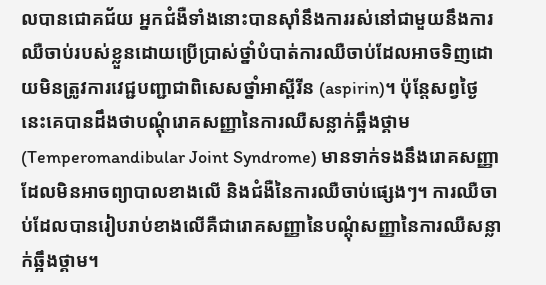លបានជោគជ័យ អ្នកជំងឺទាំងនោះបានស៊ាំនឹងការរស់នៅជាមួយនឹងការឈឺចាប់របស់ខ្លួនដោយប្រើប្រាស់ថ្នាំបំបាត់ការឈឺចាប់ដែលអាចទិញដោយមិនត្រូវការវេជ្ជបញ្ជាជាពិសេសថ្នាំអាស្ពីរីន (aspirin)។ ប៉ុន្តែសព្វថ្ងៃនេះគេបានដឹងថាបណ្តុំរោគសញ្ញានៃការឈឺសន្លាក់ឆ្អឹងថ្គាម (Temperomandibular Joint Syndrome) មានទាក់ទងនឹងរោគសញ្ញាដែលមិនអាចព្យាបាលខាងលើ និងជំងឺនៃការឈឺចាប់ផ្សេងៗ។ ការឈឺចាប់ដែលបានរៀបរាប់ខាងលើគឺជារោគសញ្ញានៃបណ្តុំសញ្ញានៃការឈឺសន្លាក់ឆ្អឹងថ្គាម។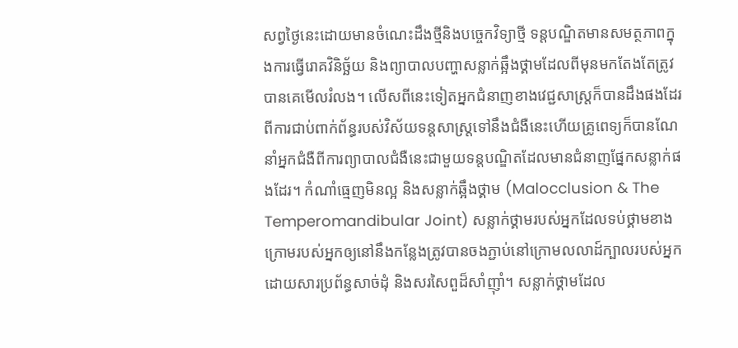សព្វថ្ងៃនេះដោយមានចំណេះដឹងថ្មីនិងបច្ចេកវិទ្យាថ្មី ទន្តបណ្ឌិតមានសមត្ថភាពក្នុងការធ្វើរោគវិនិច្ឆ័យ និងព្យាបាលបញ្ហាសន្លាក់ឆ្អឹងថ្គាមដែលពីមុនមកតែងតែត្រូវបានគេមើលរំលង។ លើសពីនេះទៀតអ្នកជំនាញខាងវេជ្ជសាស្ត្រក៏បានដឹងផងដែរពីការជាប់ពាក់ព័ន្ធរបស់វិស័យទន្តសាស្ត្រទៅនឹងជំងឺនេះហើយគ្រូពេទ្យក៏បានណែនាំអ្នកជំងឺពីការព្យាបាលជំងឺនេះជាមួយទន្តបណ្ឌិតដែលមានជំនាញផ្នែកសន្លាក់ផងដែរ។ កំណាំធ្មេញមិនល្អ និងសន្លាក់ឆ្អឹងថ្គាម (Malocclusion & The Temperomandibular Joint) សន្លាក់ថ្គាមរបស់អ្នកដែលទប់ថ្គាមខាងក្រោមរបស់អ្នកឲ្យនៅនឹងកន្លែងត្រូវបានចងភ្ជាប់នៅក្រោមលលាដ៍ក្បាលរបស់អ្នកដោយសារប្រព័ន្ធសាច់ដុំ និងសរសៃពួដ៏សាំញ៉ាំ។ សន្លាក់ថ្គាមដែល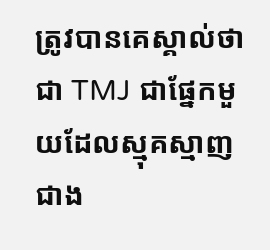ត្រូវបានគេស្គាល់ថាជា TMJ ជាផ្នែកមួយដែលស្មុគស្មាញជាង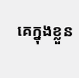គេក្នុងខ្លួន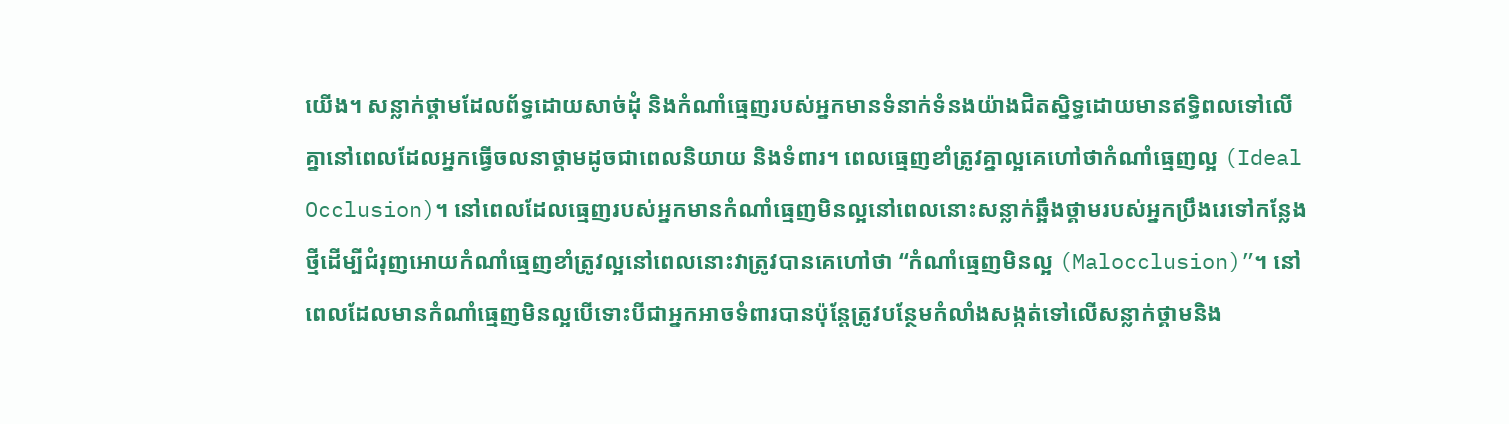យើង។ សន្លាក់ថ្គាមដែលព័ទ្ធដោយសាច់ដុំ និងកំណាំធ្មេញរបស់អ្នកមានទំនាក់ទំនងយ៉ាងជិតស្និទ្ធដោយមានឥទ្ធិពលទៅលើគ្នានៅពេលដែលអ្នកធ្វើចលនាថ្គាមដូចជាពេលនិយាយ និងទំពារ។ ពេលធ្មេញខាំត្រូវគ្នាល្អគេហៅថាកំណាំធ្មេញល្អ (Ideal Occlusion)។ នៅពេលដែលធ្មេញរបស់អ្នកមានកំណាំធ្មេញមិនល្អនៅពេលនោះសន្លាក់ឆ្អឹងថ្គាមរបស់អ្នកប្រឹងរេទៅកន្លែងថ្មីដើម្បីជំរុញអោយកំណាំធ្មេញខាំត្រូវល្អនៅពេលនោះវាត្រូវបានគេហៅថា “កំណាំធ្មេញមិនល្អ (Malocclusion)”។ នៅពេលដែលមានកំណាំធ្មេញមិនល្អបើទោះបីជាអ្នកអាចទំពារបានប៉ុន្តែត្រូវបន្ថែមកំលាំងសង្កត់ទៅលើសន្លាក់ថ្គាមនិង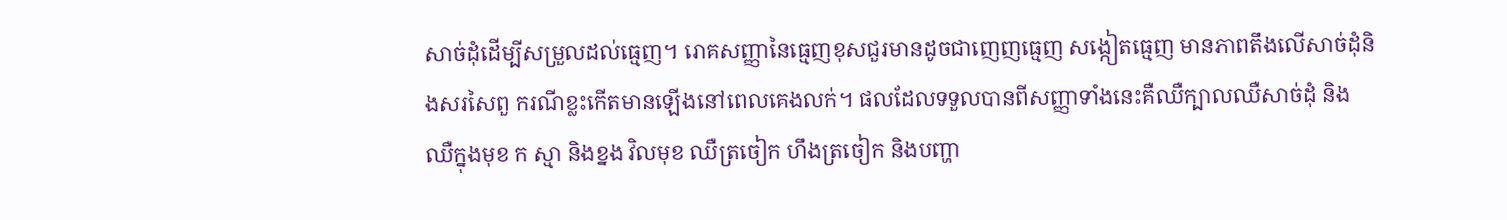សាច់ដុំដើម្បីសម្រួលដល់ធ្មេញ។ រោគសញ្ញានៃធ្មេញខុសជួរមានដូចជាញេញធ្មេញ សង្កៀតធ្មេញ មានភាពតឹងលើសាច់ដុំនិងសរសៃពួ ករណីខ្លះកើតមានឡើងនៅពេលគេងលក់។ ផលដែលទទួលបានពីសញ្ញាទាំងនេះគឺឈឺក្បាលឈឺសាច់ដុំ និងឈឺក្នុងមុខ ក ស្មា និងខ្នង វិលមុខ ឈឺត្រចៀក ហឹងត្រចៀក និងបញ្ហា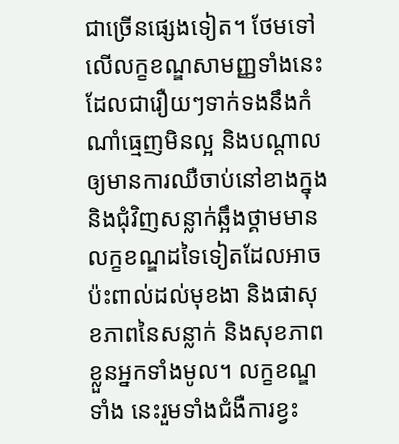ជាច្រើនផ្សេងទៀត។ ថែមទៅលើលក្ខខណ្ឌសាមញ្ញទាំងនេះដែលជារឿយៗទាក់ទងនឹងកំណាំធ្មេញមិនល្អ និងបណ្តាលឲ្យមានការឈឺចាប់នៅខាងក្នុង និងជុំវិញសន្លាក់ឆ្អឹងថ្គាមមានលក្ខខណ្ឌដទៃទៀតដែលអាចប៉ះពាល់ដល់មុខងា និងផាសុខភាពនៃសន្លាក់ និងសុខភាពខ្លួនអ្នកទាំងមូល។ លក្ខខណ្ឌទាំង នេះរួមទាំងជំងឺការខ្វះ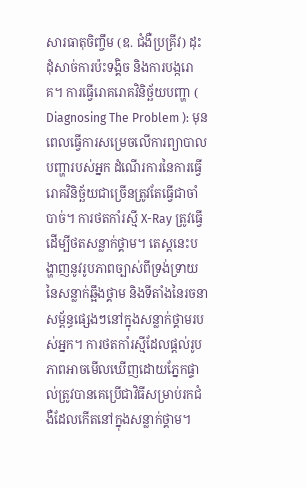សារធាតុចិញ្ចឹម (ឧ. ជំងឺប្រគ្រីវ) ដុះដុំសាច់ការប៉ះទង្គិច និងការបង្ករោគ។ ការធ្វើរោគរោគវិនិច្ឆ័យបញ្ហា ( Diagnosing The Problem ): មុនពេលធ្វើការសម្រេចលើការព្យាបាលបញ្ហារបស់អ្នក ដំណើរការនៃការធ្វើរោគវិនិច្ឆ័យជាច្រើនត្រូវតែធ្វើជាចាំបាច់។ ការថតកាំរស្មី X-Ray ត្រូវធ្វើដើម្បីថតសន្លាក់ថ្គាម។ តេស្តនេះបង្ហាញនូវរូបភាពច្បាស់ពីទ្រង់ទ្រាយនៃសន្លាក់ឆ្អឹងថ្គាម និងទីតាំងនៃរចនាសម្ព័ន្ធផ្សេងៗនៅក្នុងសន្លាក់ថ្គាមរបស់អ្នក។ ការថតកាំរស្មីដែលផ្តល់រូបភាពអាចមើលឃើញដោយភ្នែកផ្ទាល់ត្រូវបានគេប្រើជាវិធីសម្រាប់រកជំងឺដែលកើតនៅក្នុងសន្លាក់ថ្គាម។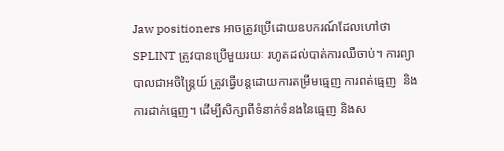Jaw positioners អាចត្រូវប្រើដោយឧបករណ៍ដែលហៅថា SPLINT ត្រូវបានប្រើមួយរយៈ រហូតដល់បាត់ការឈឺចាប់។ ការព្យាបាលជាអចិន្រ្តៃយ៍ ត្រូវធ្វើបន្តដោយការតម្រឹមធ្មេញ ការពត់ធ្មេញ  និងការដាក់ធ្មេញ។ ដើម្បីសិក្សាពីទំនាក់ទំនងនៃធ្មេញ និងស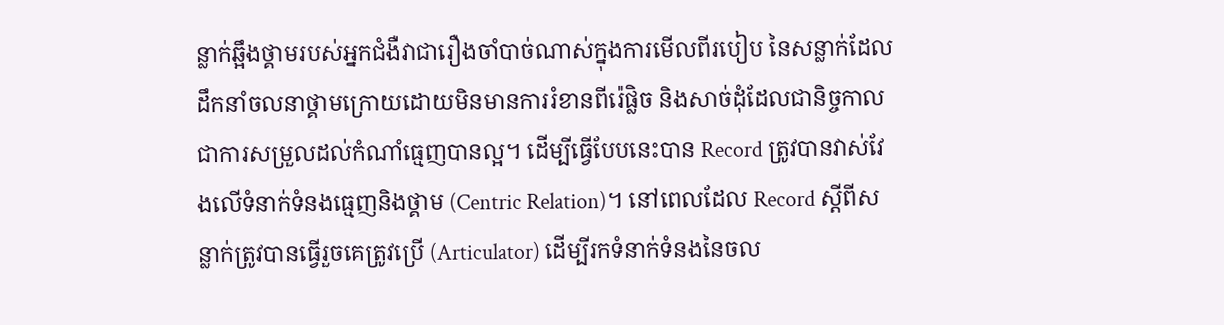ន្លាក់ឆ្អឹងថ្គាមរបស់អ្នកជំងឺវាជារឿងចាំបាច់ណាស់ក្នុងការមើលពីរបៀប នៃសន្លាក់ដែលដឹកនាំចលនាថ្គាមក្រោយដោយមិនមានការរំខានពីរ៉េផ្លិច និងសាច់ដុំដែលជានិច្ចកាលជាការសម្រួលដល់កំណាំធ្មេញបានល្អ។ ដើម្បីធ្វើបែបនេះបាន Record ត្រូវបានវាស់វែងលើទំនាក់ទំនងធ្មេញនិងថ្គាម (Centric Relation)។ នៅពេលដែល Record ស្តីពីសន្លាក់ត្រូវបានធ្វើរួចគេត្រូវប្រើ (Articulator) ដើម្បីរកទំនាក់ទំនងនៃចល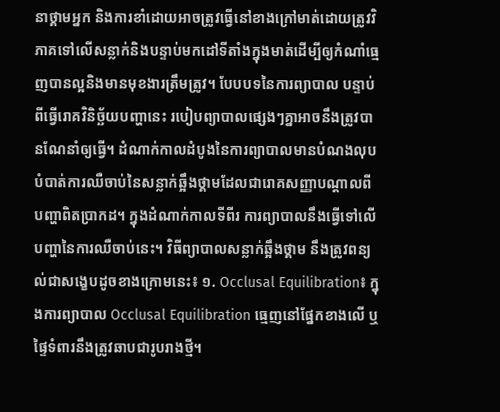នាថ្គាមអ្នក និងការខាំដោយអាចត្រូវធ្វើនៅខាងក្រៅមាត់ដោយត្រូវវិភាគទៅលើសន្លាក់និងបន្ទាប់មកដៅទីតាំងក្នុងមាត់ដើម្បីឲ្យកំណាំធ្មេញបានល្អនិងមានមុខងារត្រឹមត្រូវ។ បែបបទនៃការព្យាបាល បន្ទាប់ពីធ្វើរោគវិនិច្ឆ័យបញ្ហានេះ របៀបព្យាបាលផ្សេងៗគ្នាអាចនឹងត្រូវបានណែនាំឲ្យធ្វើ។ ដំណាក់កាលដំបូងនៃការព្យាបាលមានបំណងលុបបំបាត់ការឈឺចាប់នៃសន្លាក់ឆ្អឹងថ្គាមដែលជារោគសញ្ញាបណ្តាលពីបញ្ហាពិតប្រាកដ។ ក្នុងដំណាក់កាលទីពីរ ការព្យាបាលនឹងធ្វើទៅលើបញ្ហានៃការឈឺចាប់នេះ។ វិធីព្យាបាលសន្លាក់ឆ្អឹងថ្គាម នឹងត្រូវពន្យល់ជាសង្ខេបដូចខាងក្រោមនេះ៖ ១. Occlusal Equilibration៖ ក្នុងការព្យាបាល Occlusal Equilibration ធ្មេញនៅផ្នែកខាងលើ ឬផ្ទៃទំពារនឹងត្រូវឆាបជារូបរាងថ្មី។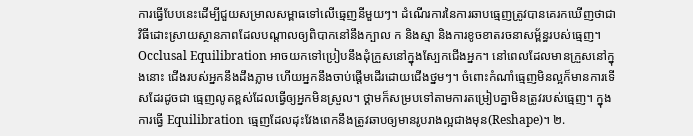ការធ្វើបែបនេះដើម្បីជួយសម្រាលសម្ពាធទៅលើធ្មេញនីមួយៗ។ ដំណើរការនៃការឆាបធ្មេញត្រូវបានគេរកឃើញថាជាវិធីដោះស្រាយស្ថានភាពដែលបណ្តាលឲ្យពិបាកនៅនឹងក្បាល ក និងស្មា និងការខូចខាតរចនាសម្ព័ន្ធរបស់ធ្មេញ។ Occlusal Equilibration អាចយកទៅប្រៀបនឹងដុំក្រួសនៅក្នុងស្បែកជើងអ្នក។ នៅពេលដែលមានក្រួសនៅក្នុងនោះ ជើងរបស់អ្នកនឹងដឹងភ្លាម ហើយអ្នកនឹងចាប់ផ្តើមដើរដោយជើងថ្នមៗ។ ចំពោះកំណាំធ្មេញមិនល្អក៏មានការទើសដែរដូចជា ធ្មេញលូតខ្ពស់ដែលធ្វើឲ្យអ្នកមិនស្រួល។ ថ្គាមក៏សម្របទៅតាមការតម្រៀបគ្នាមិនត្រូវរបស់ធ្មេញ។ ក្នុងការធ្វើ Equilibration ធ្មេញដែលដុះវែងពេកនឹងត្រូវឆាបឲ្យមានរូបរាងល្អជាងមុន(Reshape)។ ២.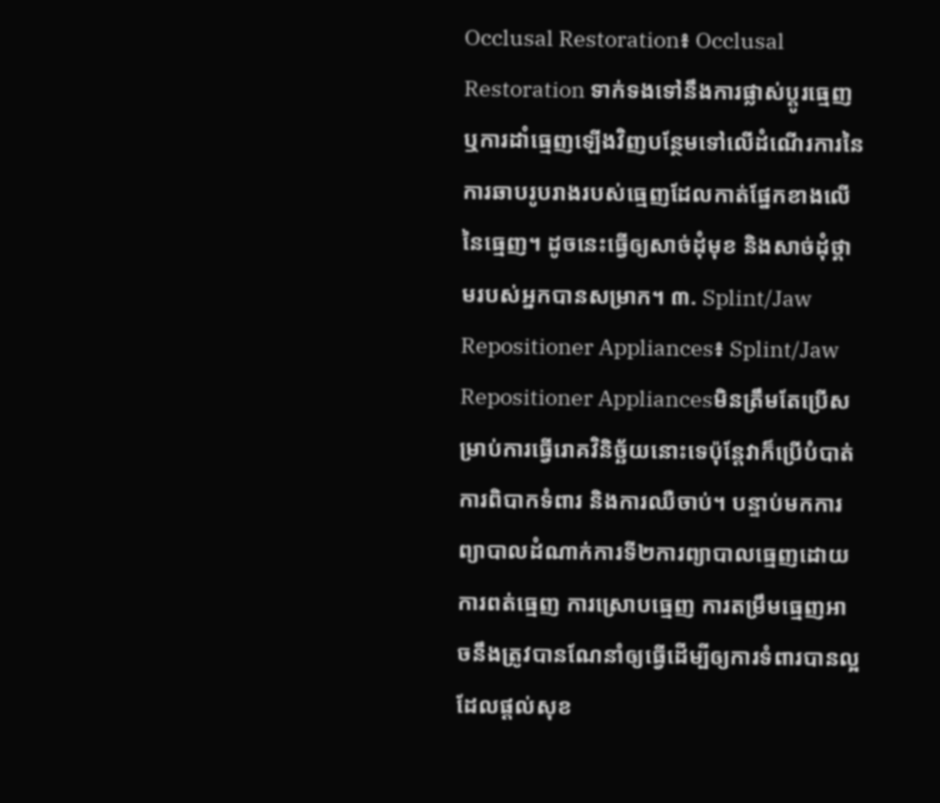Occlusal Restoration៖ Occlusal Restoration ទាក់ទងទៅនឹងការផ្លាស់ប្តូរធ្មេញ ឬការដាំធ្មេញឡើងវិញបន្ថែមទៅលើដំណើរការនៃការឆាបរូបរាងរបស់ធ្មេញដែលកាត់ផ្នែកខាងលើនៃធ្មេញ។ ដូចនេះធ្វើឲ្យសាច់ដុំមុខ និងសាច់ដុំថ្គាមរបស់អ្នកបានសម្រាក។ ៣. Splint/Jaw Repositioner Appliances៖ Splint/Jaw Repositioner Appliancesមិនត្រឹមតែប្រើសម្រាប់ការធ្វើរោគវិនិច្ឆ័យនោះទេប៉ុន្តែវាក៏ប្រើបំបាត់ការពិបាកទំពារ និងការឈឺចាប់។ បន្ទាប់មកការព្យាបាលដំណាក់ការទី២ការព្យាបាលធ្មេញដោយការពត់ធ្មេញ ការស្រោបធ្មេញ ការតម្រឹមធ្មេញអាចនឹងត្រូវបានណែនាំឲ្យធ្វើដើម្បីឲ្យការទំពារបានល្អដែលផ្តល់សុខ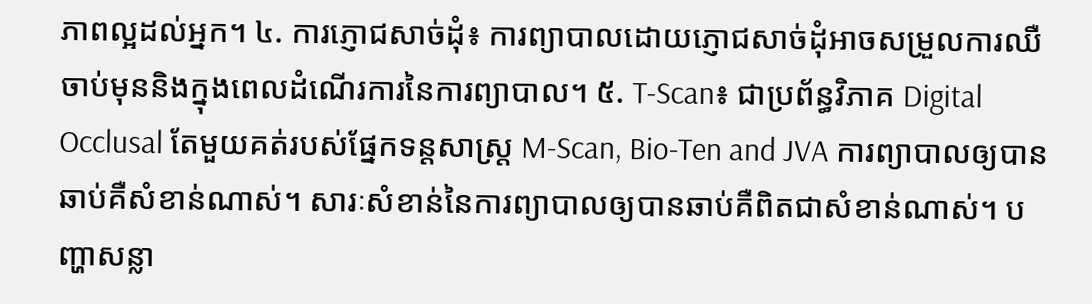ភាពល្អដល់អ្នក។ ៤. ការភ្ញោជសាច់ដុំ៖ ការព្យាបាលដោយភ្ញោជសាច់ដុំអាចសម្រួលការឈឺចាប់មុននិងក្នុងពេលដំណើរការនៃការព្យាបាល។ ៥. T-Scan៖ ជាប្រព័ន្ធវិភាគ Digital Occlusal តែមួយគត់របស់ផ្នែកទន្តសាស្ត្រ M-Scan, Bio-Ten and JVA ការព្យាបាលឲ្យបានឆាប់គឺសំខាន់ណាស់។ សារៈសំខាន់នៃការព្យាបាលឲ្យបានឆាប់គឺពិតជាសំខាន់ណាស់។ បញ្ហាសន្លា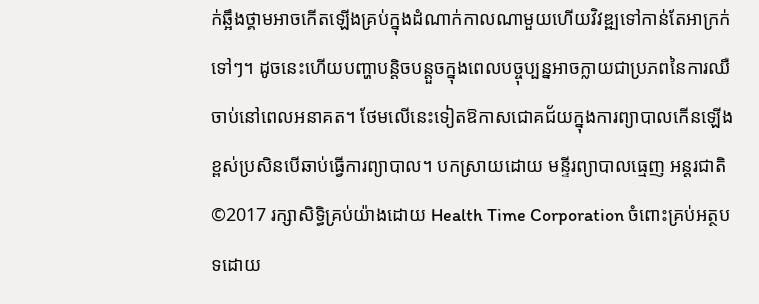ក់ឆ្អឹងថ្គាមអាចកើតឡើងគ្រប់ក្នុងដំណាក់កាលណាមួយហើយវិវឌ្ឍទៅកាន់តែអាក្រក់ទៅៗ។ ដូចនេះហើយបញ្ហាបន្តិចបន្តួចក្នុងពេលបច្ចុប្បន្នអាចក្លាយជាប្រភពនៃការឈឺចាប់នៅពេលអនាគត។ ថែមលើនេះទៀតឱកាសជោគជ័យក្នុងការព្យាបាលកើនឡើងខ្ពស់ប្រសិនបើឆាប់ធ្វើការព្យាបាល។ បកស្រាយដោយ មន្ទីរព្យាបាលធ្មេញ អន្តរជាតិ ©2017 រក្សាសិទ្ធិគ្រប់យ៉ាងដោយ Health Time Corporation ចំពោះគ្រប់អត្ថបទដោយ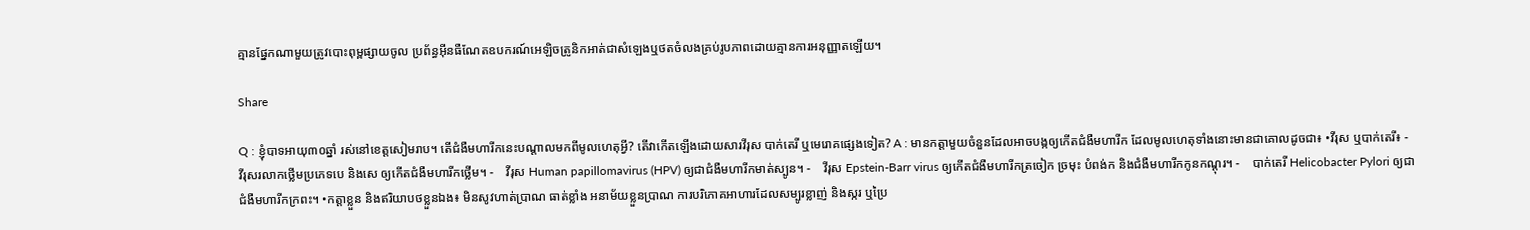គ្មានផ្នែកណាមួយត្រូវបោះពុម្ពផ្សាយចូល ប្រព័ន្ធអ៊ីនធឺណែតឧបករណ៍អេឡិចត្រូនិកអាត់ជាសំឡេងឬថតចំលងគ្រប់រូបភាពដោយគ្មានការអនុញ្ញាតឡើយ។

Share

Q : ខ្ញុំបាទអាយុ៣០ឆ្នាំ រស់នៅខេត្តសៀមរាប។ តើជំងឺមហារីកនេះបណ្តាលមកពីមូលហេតុអ្វី? តើវាកើតឡើងដោយសារវីរុស បាក់តេរី ឬមេរោគផ្សេងទៀត? A : មានកត្តាមួយចំនួនដែលអាចបង្កឲ្យកើតជំងឺមហារីក ដែលមូលហេតុទាំងនោះមានជាគោលដូចជា៖ •វីរុស ឬបាក់តេរី៖ -    វីរុសរលាកថ្លើមប្រភេទបេ និងសេ ឲ្យកើតជំងឺមហារីកថ្លើម។ -    វីរុស Human papillomavirus (HPV) ឲ្យជាជំងឺមហារីកមាត់ស្បូន។ -    វីរុស Epstein-Barr virus ឲ្យកើតជំងឺមហារីកត្រចៀក ច្រមុះ បំពង់ក និងជំងឺមហារីកកូនកណ្តុរ។ -    បាក់តេរី Helicobacter Pylori ឲ្យជាជំងឺមហារីកក្រពះ។ •កត្តាខ្លួន និងឥរិយាបថខ្លួនឯង៖ មិនសូវហាត់ប្រាណ ធាត់ខ្លាំង អនាម័យខ្លួនប្រាណ ការបរិភោគអាហារដែលសម្បូរខ្លាញ់ និងស្ករ ឬប្រៃ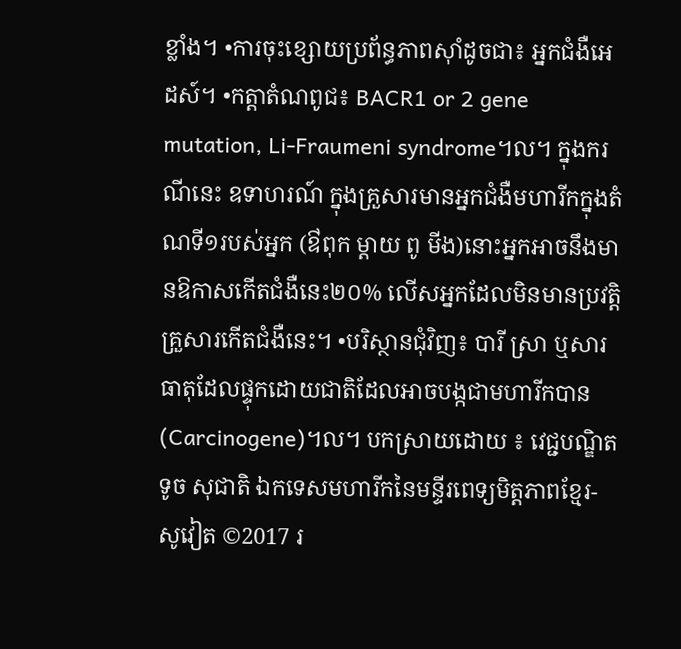ខ្លាំង។ •ការចុះខ្សោយប្រព័ន្ធភាពស៊ាំដូចជា៖ អ្នកជំងឺអេដស៍។ •កត្តាតំណពូជ៖ BACR1 or 2 gene mutation, Li-Fraumeni syndrome។ល។ ក្នុងករណីនេះ ឧទាហរណ៍ ក្នុងគ្រួសារមានអ្នកជំងឺមហារីកក្នុងតំណទី១របស់អ្នក (ឳពុក ម្តាយ ពូ មីង)នោះអ្នកអាចនឹងមានឱកាសកើតជំងឺនេះ២០% លើសអ្នកដែលមិនមានប្រវត្តិគ្រួសារកើតជំងឺនេះ។ •បរិស្ថានជុំវិញ៖ បារី ស្រា ឬសារធាតុដែលផ្ទុកដោយជាតិដែលអាចបង្កជាមហារីកបាន (Carcinogene)។ល។ បកស្រាយដោយ ៖ វេជ្ជបណ្ឌិត ទូច សុជាតិ ឯកទេសមហារីកនៃមន្ទីរពេទ្យមិត្តភាពខ្មែរ-សូវៀត ©2017 រ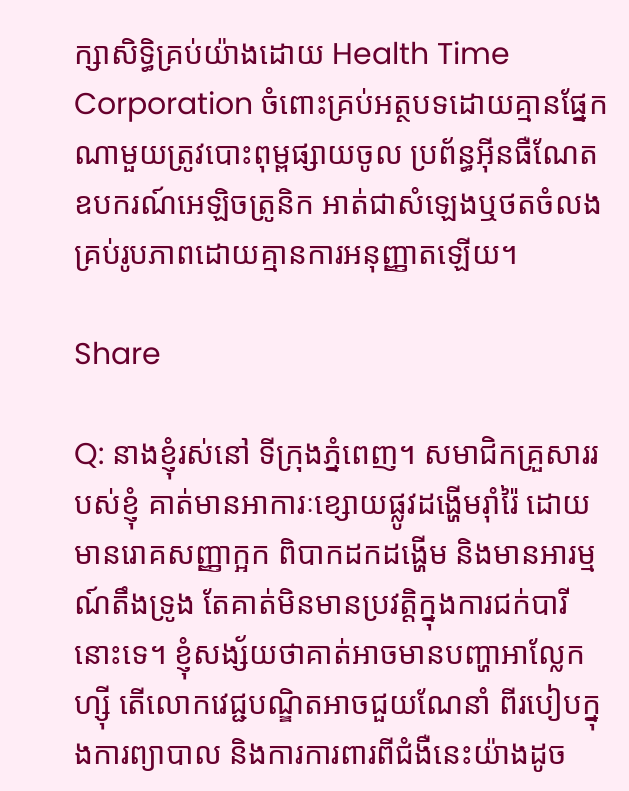ក្សាសិទ្ធិគ្រប់យ៉ាងដោយ Health Time Corporation ចំពោះគ្រប់អត្ថបទដោយគ្មានផ្នែកណាមួយត្រូវបោះពុម្ពផ្សាយចូល ប្រព័ន្ធអ៊ីនធឺណែត ឧបករណ៍អេឡិចត្រូនិក អាត់ជាសំឡេងឬថតចំលងគ្រប់រូបភាពដោយគ្មានការអនុញ្ញាតឡើយ។

Share

Q: នាងខ្ញុំរស់នៅ ទីក្រុងភ្នំពេញ។ សមាជិកគ្រួសាររបស់ខ្ញុំ គាត់មានអាការៈខ្សោយផ្លូវដង្ហើមរ៉ាំរ៉ៃ ដោយមានរោគសញ្ញាក្អក ពិបាកដកដង្ហើម និងមានអារម្មណ៍តឹងទ្រូង តែគាត់មិនមានប្រវត្តិក្នុងការជក់បារីនោះទេ។ ខ្ញុំសង្ស័យថាគាត់អាចមានបញ្ហាអាល្លែកហ្ស៊ី តើលោកវេជ្ជបណ្ឌិតអាចជួយណែនាំ ពីរបៀបក្នុងការព្យាបាល និងការការពារពីជំងឺនេះយ៉ាងដូច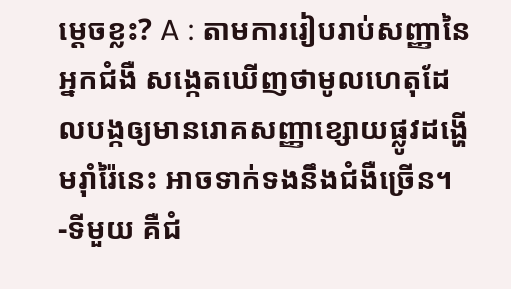ម្តេចខ្លះ? A : តាមការរៀបរាប់សញ្ញានៃអ្នកជំងឺ សង្កេតឃើញថាមូលហេតុដែលបង្កឲ្យមានរោគសញ្ញាខ្សោយផ្លូវដង្ហើមរ៉ាំរ៉ៃនេះ អាចទាក់ទងនឹងជំងឺច្រើន។  -ទីមួយ គឺជំ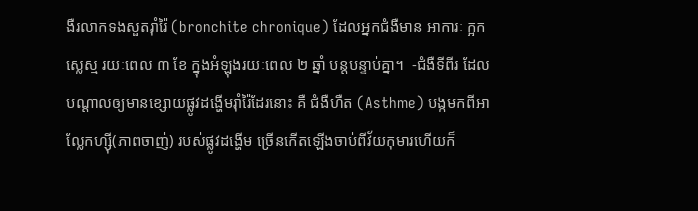ងឺរលាកទងសួតរ៉ាំរ៉ៃ (bronchite chronique) ដែលអ្នកជំងឺមាន អាការៈ ក្អក ស្លេស្ម រយៈពេល ៣ ខែ ក្នុងអំឡុងរយៈពេល ២ ឆ្នាំ បន្តបន្ទាប់គ្នា។  -ជំងឺទីពីរ ដែលបណ្ដាលឲ្យមានខ្សោយផ្លូវដង្ហើមរ៉ាំរ៉ៃដែរនោះ គឺ ជំងឺហឺត (Asthme) បង្កមកពីអាល្លែកហ្ស៊ី(ភាពចាញ់) របស់ផ្លូវដង្ហើម ច្រើនកើតឡើងចាប់ពីវ័យកុមារហើយក៏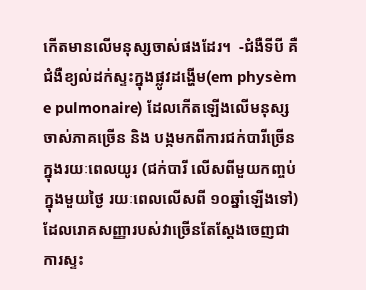កើតមានលើមនុស្សចាស់ផងដែរ។  -ជំងឺទីបី គឺ ជំងឺខ្យល់ដក់ស្ទះក្នុងផ្លូវដង្ហើម(em physèm e pulmonaire) ដែលកើតឡើងលើមនុស្សចាស់ភាគច្រើន និង បង្កមកពីការជក់បារីច្រើនក្នុងរយៈពេលយូរ (ជក់បារី លើសពីមួយកញ្ចប់ក្នុងមួយថ្ងៃ រយៈពេលលើសពី ១០ឆ្នាំឡើងទៅ) ដែលរោគសញ្ញារបស់វាច្រើនតែស្ដែងចេញជាការស្ទះ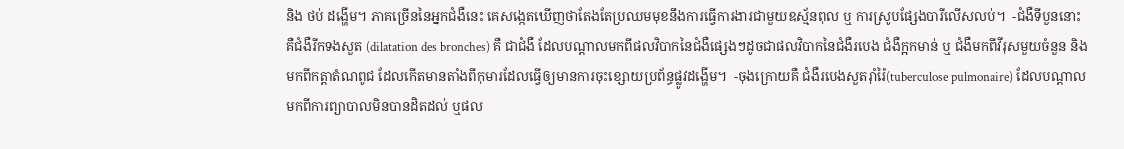និង ថប់ ដង្ហើម។ ភាគច្រើននៃអ្នកជំងឺនេះ គេសង្កេតឃើញថាតែងតែប្រឈមមុខនឹងការធ្វើការងារជាមួយឧស្ម័នពុល ឬ ការស្រូបផ្សែងបារីលើសលប់។  -ជំងឺទីបួននោះ គឺជំងឺរីកទងសួត (dilatation des bronches) គឺ ជាជំងឺ ដែលបណ្ដាលមកពីផលវិបាកនៃជំងឺផ្សេងៗដូចជាផលវិបាកនៃជំងឺរបេង ជំងឺក្អកមាន់ ឬ ជំងឺមកពីវីរុសមួយចំនួន និងមកពីកត្តាតំណពូជ ដែលកើតមានតាំងពីកុមារដែលធ្វើឲ្យមានការចុះខ្សោយប្រព័ន្ធផ្លូវដង្ហើម។  -ចុងក្រោយគឺ ជំងឺរបេងសួតរ៉ាំរ៉ៃ(tuberculose pulmonaire) ដែលបណ្ដាលមកពីការព្យាបាលមិនបានដិតដល់ ឬផល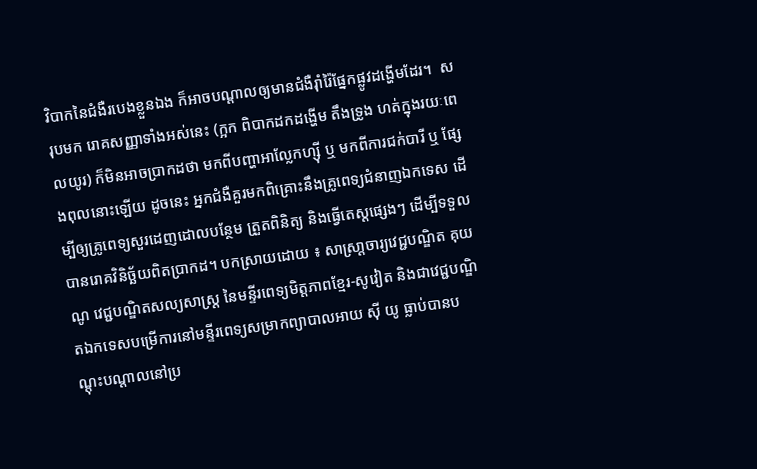វិបាកនៃជំងឺរបេងខ្លួនឯង ក៏អាចបណ្ដាលឲ្យមានជំងឺរ៉ាំរ៉ៃផ្នែកផ្លូវដង្ហើមដែរ។  សរុបមក រោគសញ្ញាទាំងអស់នេះ (ក្អក ពិបាកដកដង្ហើម តឹងទ្រូង ហត់ក្នុងរយៈពេលយូរ) ក៏មិនអាចប្រាកដថា មកពីបញ្ហាអាល្លែកហ្ស៊ី ឬ មកពីការជក់បារី ឬ ផ្សែងពុលនោះឡើយ ដូចនេះ អ្នកជំងឺគួរមកពិគ្រោះនឹងគ្រូពេទ្យជំនាញឯកទេស ដើម្បីឲ្យគ្រូពេទ្យសួរដេញដោលបន្ថែម ត្រួតពិនិត្យ និងធ្វើតេស្តផ្សេងៗ ដើម្បីទទួលបានរោគវិនិច្ឆ័យពិតប្រាកដ។ បកស្រាយដោយ ៖ សាស្រា្តចារ្យវេជ្ជបណ្ឌិត គុយ ណូ វេជ្ជបណ្ឌិតសល្យសាស្រ្ត នៃមន្ទីរពេទ្យមិត្តភាពខ្មែរ-សូវៀត និងជាវេជ្ជបណ្ឌិតឯកទេសបម្រើការនៅមន្ទីរពេទ្យសម្រាកព្យាបាលអាយ ស៊ី យូ ធ្លាប់បានបណ្តុះបណ្តាលនៅប្រ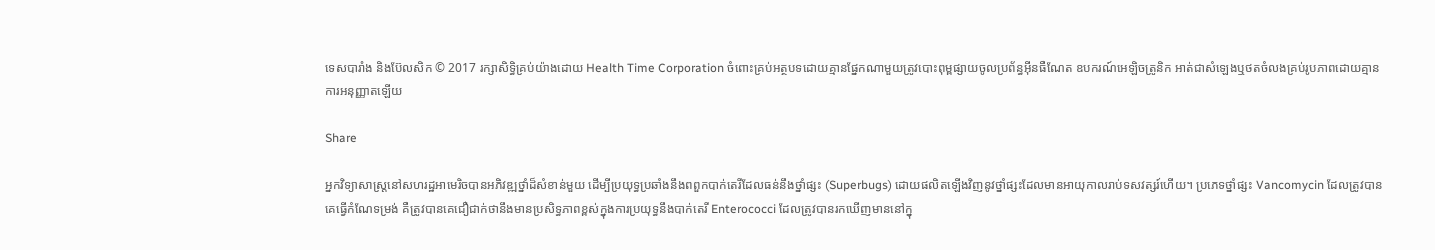ទេសបារាំង និងប៊ែលសិក © 2017 រក្សាសិទ្ធិគ្រប់យ៉ាងដោយ Health Time Corporation ចំពោះគ្រប់អត្ថបទដោយគ្មានផ្នែកណាមួយត្រូវបោះពុម្ពផ្សាយចូលប្រព័ន្ធអ៊ីនធឺណែត ឧបករណ៍អេឡិចត្រូនិក អាត់ជាសំឡេងឬថតចំលងគ្រប់រូបភាពដោយគ្មានការអនុញ្ញាតឡើយ

Share

អ្នកវិទ្យាសាស្ត្រនៅសហរដ្ឋអាមេរិចបានអភិវឌ្ឍថ្នាំដ៏សំខាន់មួយ ដើម្បីប្រយុទ្ធប្រឆាំងនឹងពពួកបាក់តេរីដែលធន់នឹងថ្នាំផ្សះ (Superbugs) ដោយផលិតឡើងវិញនូវថ្នាំផ្សះដែលមានអាយុកាលរាប់ទសវត្សរ៍ហើយ។ ប្រភេទថ្នាំផ្សះ Vancomycin ដែលត្រូវបានគេធ្វើកំណែទម្រង់ គឺត្រូវបានគេជឿជាក់ថានឹងមានប្រសិទ្ធភាពខ្ពស់ក្នុងការប្រយុទ្ធនឹងបាក់តេរី Enterococci ដែលត្រូវបានរកឃើញមាននៅក្នុ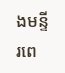ងមន្ទីរពេ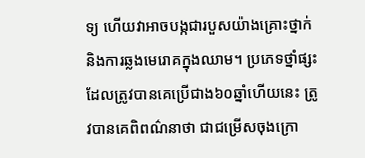ទ្យ ហើយវាអាចបង្កជារបួសយ៉ាងគ្រោះថ្នាក់ និងការឆ្លងមេរោគក្នុងឈាម។ ប្រភេទថ្នាំផ្សះដែលត្រូវបានគេប្រើជាង៦០ឆ្នាំហើយនេះ ត្រូវបានគេពិពណ៌នាថា ជាជម្រើសចុងក្រោ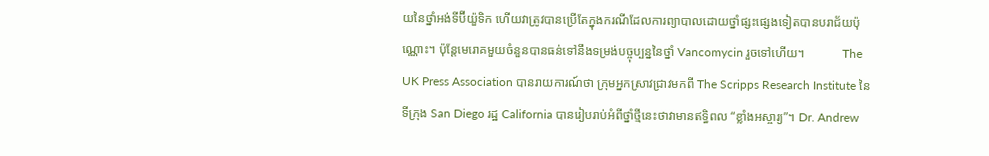យនៃថ្នាំអង់ទីប៊ីយ៉ួទិក ហើយវាត្រូវបានប្រើតែក្នុងករណីដែលការព្យាបាលដោយថ្នាំផ្សះផ្សេងទៀតបានបរាជ័យប៉ុណ្ណោះ។ ប៉ុន្តែមេរោគមួយចំនួនបានធន់ទៅនឹងទម្រង់បច្ចុប្បន្ននៃថ្នាំ Vancomycin រួចទៅហើយ។            The UK Press Association បានរាយការណ៍ថា ក្រុមអ្នកស្រាវជ្រាវមកពី The Scripps Research Institute នៃទីក្រុង San Diego រដ្ឋ California បានរៀបរាប់អំពីថ្នាំថ្មីនេះថាវាមានឥទ្ធិពល “ខ្លាំងអស្ចារ្យ”។ Dr. Andrew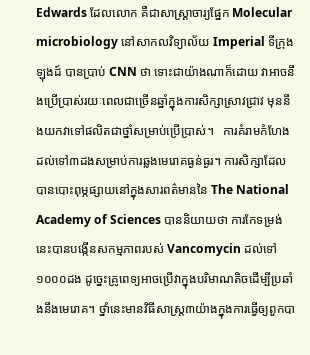Edwards ដែលលោក គឺជាសាស្ត្រាចារ្យផ្នែក Molecular microbiology នៅសាកលវិទ្យាល័យ Imperial ទីក្រុងឡុងដ៍ បានប្រាប់ CNN ថា ទោះជាយ៉ាងណាក៏ដោយ វាអាចនឹងប្រើប្រាស់រយៈពេលជាច្រើនឆ្នាំក្នុងការសិក្សាស្រាវជ្រាវ មុននឹងយកវាទៅផលិតជាថ្នាំសម្រាប់ប្រើប្រាស់។   ការគំរាមកំហែងដល់ទៅ៣ដងសម្រាប់ការឆ្លងមេរោគធ្ងន់ធ្ងរ។ ការសិក្សាដែលបានបោះពុម្ភផ្សាយនៅក្នុងសារពត៌មាននៃ The National Academy of Sciences បាននិយាយថា ការកែទម្រង់នេះបានបង្កើនសកម្មភាពរបស់ Vancomycin ដល់ទៅ១០០០ដង ដូច្នេះគ្រូពេទ្យអាចប្រើវាក្នុងបរិមាណតិចដើម្បីប្រឆាំងនឹងមេរោគ។ ថ្នាំនេះមានវិធីសាស្រ្ត៣យ៉ាងក្នុងការធ្វើឲ្យពួកបា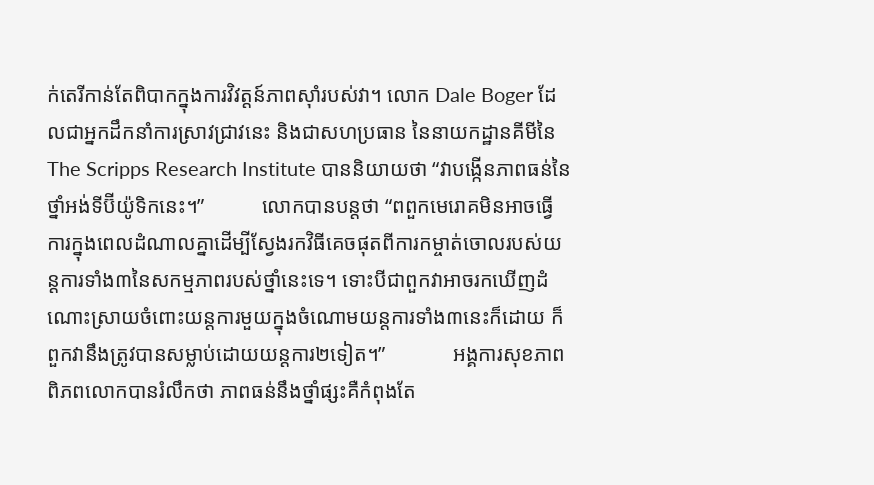ក់តេរីកាន់តែពិបាកក្នុងការវិវត្តន៍ភាពស៊ាំរបស់វា។ លោក Dale Boger ដែលជាអ្នកដឹកនាំការស្រាវជ្រាវនេះ និងជាសហប្រធាន នៃនាយកដ្ឋានគីមីនៃ The Scripps Research Institute បាននិយាយថា “វាបង្កើនភាពធន់នៃថ្នាំអង់ទីប៊ីយ៉ូទិកនេះ។”           លោកបានបន្តថា “ពពួកមេរោគមិនអាចធ្វើការក្នុងពេលដំណាលគ្នាដើម្បីស្វែងរកវិធីគេចផុតពីការកម្ចាត់ចោលរបស់យន្ដការទាំង៣នៃសកម្មភាពរបស់ថ្នាំនេះទេ។ ទោះបីជាពួកវាអាចរកឃើញដំណោះស្រាយចំពោះយន្ដការមួយក្នុងចំណោមយន្ដការទាំង៣នេះក៏ដោយ ក៏ពួកវានឹងត្រូវបានសម្លាប់ដោយយន្ដការ២ទៀត។”             អង្គការសុខភាពពិភពលោកបានរំលឹកថា ភាពធន់នឹងថ្នាំផ្សះគឺកំពុងតែ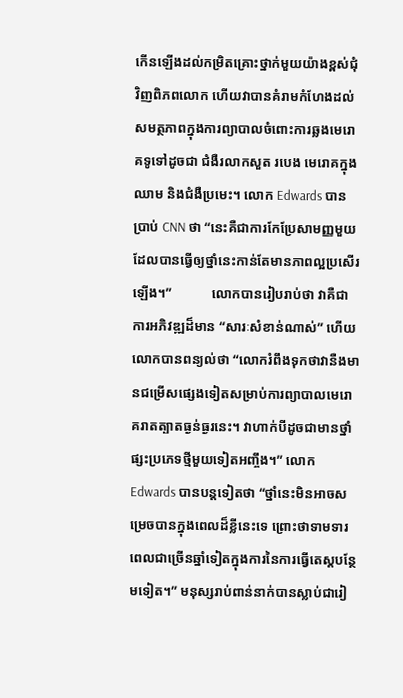កើនឡើងដល់កម្រិតគ្រោះថ្នាក់មួយយ៉ាងខ្ពស់ជុំវិញពិភពលោក ហើយវាបានគំរាមកំហែងដល់សមត្ថភាពក្នុងការព្យាបាលចំពោះការឆ្លងមេរោគទូទៅដូចជា ជំងឺរលាកសួត របេង មេរោគក្នុងឈាម និងជំងឺប្រមេះ។ លោក Edwards បានប្រាប់ CNN ថា “នេះគឺជាការកែប្រែសាមញ្ញមួយដែលបានធ្វើឲ្យថ្នាំនេះកាន់តែមានភាពល្អប្រសើរឡើង។”            លោកបានរៀបរាប់ថា វាគឺជាការអភិវឌ្ឍដ៏មាន “សារៈសំខាន់ណាស់” ហើយលោកបានពន្យល់ថា “លោករំពឹងទុកថាវានឺងមានជម្រើសផ្សេងទៀតសម្រាប់ការព្យាបាលមេរោគរាតត្បាតធ្ងន់ធ្ងរនេះ។ វាហាក់បីដូចជាមានថ្នាំផ្សះប្រភេទថ្មីមួយទៀតអញ្ចឹង។” លោក Edwards បានបន្ដទៀតថា “ថ្នាំនេះមិនអាចសម្រេចបានក្នុងពេលដ៏ខ្លីនេះទេ ព្រោះថាទាមទារពេលជាច្រើនឆ្នាំទៀតក្នុងការនៃការធ្វើតេស្តបន្ថែមទៀត។” មនុស្សរាប់ពាន់នាក់បានស្លាប់ជារៀ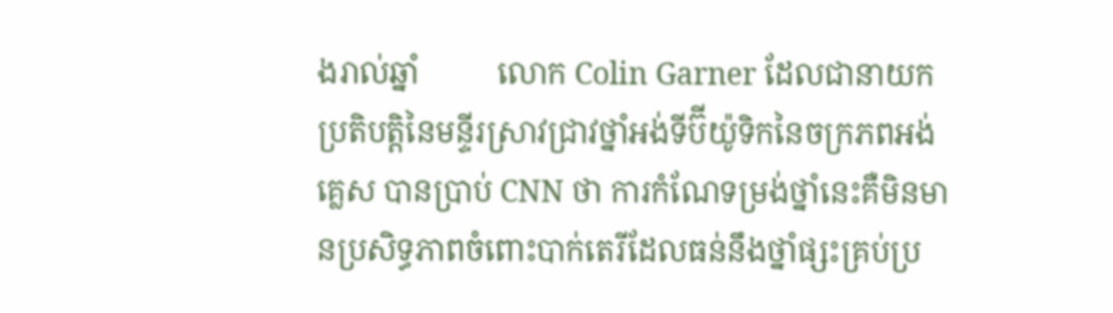ងរាល់ឆ្នាំ          លោក Colin Garner ដែលជានាយកប្រតិបត្តិនៃមន្ទីរស្រាវជ្រាវថ្នាំអង់ទីប៊ីយ៉ូទិកនៃចក្រភពអង់គ្លេស បានប្រាប់ CNN ថា ការកំណែទម្រង់ថ្នាំនេះគឺមិនមានប្រសិទ្ធភាពចំពោះបាក់តេរីដែលធន់នឹងថ្នាំផ្សះគ្រប់ប្រ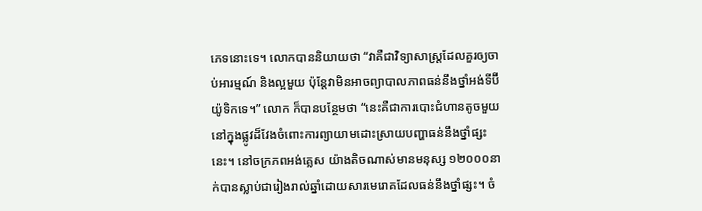ភេទនោះទេ។ លោកបាននិយាយថា “វាគឺជាវិទ្យាសាស្រ្តដែលគួរឲ្យចាប់អារម្មណ៍ និងល្អមួយ ប៉ុន្ដែវាមិនអាចព្យាបាលភាពធន់នឹងថ្នាំអង់ទីប៊ីយ៉ូទិកទេ។” លោក ក៏បានបន្ថែមថា “នេះគឺជាការបោះជំហានតូចមួយនៅក្នុងផ្លូវដ៏វែងចំពោះការព្យាយាមដោះស្រាយបញ្ហាធន់នឹងថ្នាំផ្សះនេះ។ នៅចក្រភពអង់គ្លេស យ៉ាងតិចណាស់មានមនុស្ស ១២០០០នាក់បានស្លាប់ជារៀងរាល់ឆ្នាំដោយសារមេរោគដែលធន់នឹងថ្នាំផ្សះ។ ចំ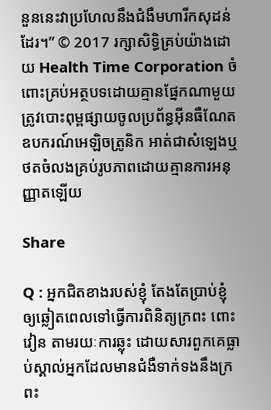នួននេះវាប្រហែលនឹងជំងឺមហារីកសុដន់ដែរ។” © 2017 រក្សាសិទ្ធិគ្រប់យ៉ាងដោយ Health Time Corporation ចំពោះគ្រប់អត្ថបទដោយគ្មានផ្នែកណាមួយត្រូវបោះពុម្ពផ្សាយចូលប្រព័ន្ធអ៊ីនធឺណែត ឧបករណ៍អេឡិចត្រូនិក អាត់ជាសំឡេងឬថតចំលងគ្រប់រូបភាពដោយគ្មានការអនុញ្ញាតឡើយ

Share

Q : អ្នកជិតខាងរបស់ខ្ញុំ តែងតែប្រាប់ខ្ញុំឲ្យឆ្លៀតពេលទៅធ្វើការពិនិត្យក្រពះ ពោះវៀន តាមរយៈការឆ្លុះ ដោយសារពួកគេធ្លាប់ស្គាល់អ្នកដែលមានជំងឺទាក់ទងនឹងក្រពះ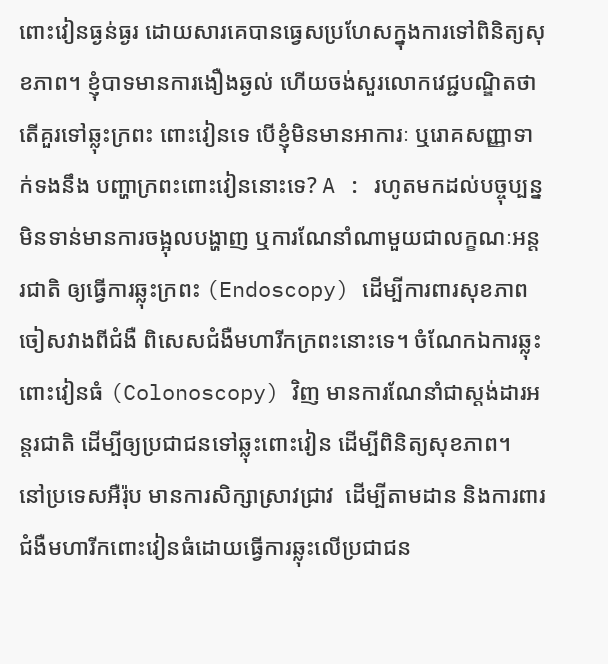ពោះវៀនធ្ងន់ធ្ងរ ដោយសារគេបានធ្វេសប្រហែសក្នុងការទៅពិនិត្យសុខភាព។ ខ្ញុំបាទមានការងឿងឆ្ងល់ ហើយចង់សួរលោកវេជ្ជបណ្ឌិតថា តើគួរទៅឆ្លុះក្រពះ ពោះវៀនទេ បើខ្ញុំមិនមានអាការៈ ឬរោគសញ្ញាទាក់ទងនឹង បញ្ហាក្រពះពោះវៀននោះទេ? A : រហូតមកដល់បច្ចុប្បន្ន មិនទាន់មានការចង្អុលបង្ហាញ ឬការណែនាំណាមួយជាលក្ខណៈអន្តរជាតិ ឲ្យធ្វើការឆ្លុះក្រពះ (Endoscopy) ដើម្បីការពារសុខភាពចៀសវាងពីជំងឺ ពិសេសជំងឺមហារីកក្រពះនោះទេ។ ចំណែកឯការឆ្លុះពោះវៀនធំ (Colonoscopy) វិញ មានការណែនាំជាស្ដង់ដារអន្តរជាតិ ដើម្បីឲ្យប្រជាជនទៅឆ្លុះពោះវៀន ដើម្បីពិនិត្យសុខភាព។  នៅប្រទេសអឺរ៉ុប មានការសិក្សាស្រាវជ្រាវ  ដើម្បីតាមដាន និងការពារជំងឺមហារីកពោះវៀនធំដោយធ្វើការឆ្លុះលើប្រជាជន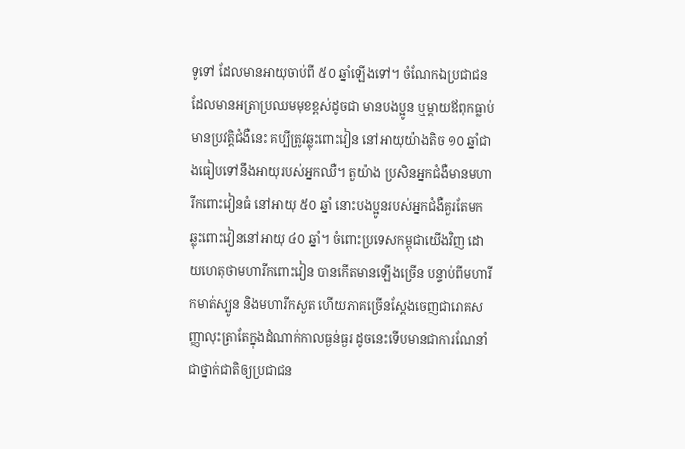ទូទៅ ដែលមានអាយុចាប់ពី ៥០ ឆ្នាំឡើងទៅ។ ចំណែកឯប្រជាជនដែលមានអត្រាប្រឈមមុខខ្ពស់ដូចជា មានបងប្អូន ឬម្ដាយឪពុកធ្លាប់មានប្រវត្តិជំងឺនេះ គប្បីត្រូវឆ្លុះពោះវៀន នៅអាយុយ៉ាងតិច ១០ ឆ្នាំជាងធៀបទៅនឹងអាយុរបស់អ្នកឈឺ។ តួយ៉ាង ប្រសិនអ្នកជំងឺមានមហារីកពោះវៀនធំ នៅអាយុ ៥០ ឆ្នាំ នោះបងប្អូនរបស់អ្នកជំងឺគួរតែមកឆ្លុះពោះវៀននៅអាយុ ៤០ ឆ្នាំ។ ចំពោះប្រទេសកម្ពុជាយើងវិញ ដោយហេតុថាមហារីកពោះវៀន បានកើតមានឡើងច្រើន បន្ទាប់ពីមហារីកមាត់ស្បូន និងមហារីកសួត ហើយភាគច្រើនស្ដែងចេញជារោគសញ្ញាលុះត្រាតែក្នុងដំណាក់កាលធ្ងន់ធ្ងរ ដូចនេះទើបមានជាការណែនាំជាថ្នាក់ជាតិឲ្យប្រជាជន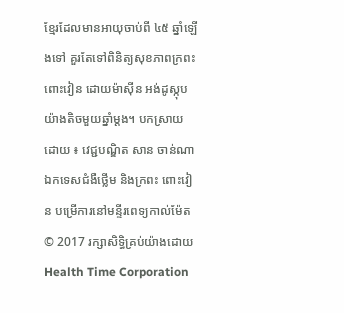ខ្មែរដែលមានអាយុចាប់ពី ៤៥ ឆ្នាំឡើងទៅ គួរតែទៅពិនិត្យសុខភាពក្រពះ ពោះវៀន ដោយម៉ាស៊ីន អង់ដូស្កុបយ៉ាងតិចមួយឆ្នាំម្ដង។ បកស្រាយដោយ ៖ វេជ្ជបណ្ឌិត សាន ចាន់ណា ឯកទេសជំងឺថ្លើម និងក្រពះ ពោះវៀន បម្រើការនៅមន្ទីរពេទ្យកាល់ម៉ែត © 2017 រក្សាសិទ្ធិគ្រប់យ៉ាងដោយ Health Time Corporation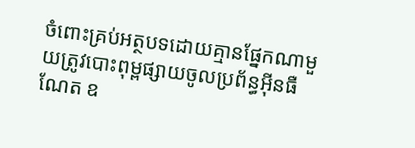ចំពោះគ្រប់អត្ថបទដោយគ្មានផ្នែកណាមួយត្រូវបោះពុម្ពផ្សាយចូលប្រព័ន្ធអ៊ីនធឺណែត ឧ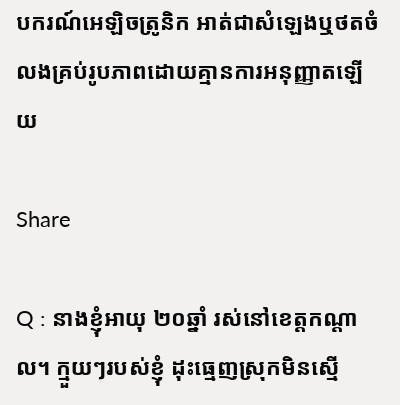បករណ៍អេឡិចត្រូនិក អាត់ជាសំឡេងឬថតចំលងគ្រប់រូបភាពដោយគ្មានការអនុញ្ញាតឡើយ

Share

Q : នាងខ្ញុំអាយុ ២០ឆ្នាំ រស់នៅខេត្តកណ្តាល។ ក្មួយៗរបស់ខ្ញុំ ដុះធ្មេញស្រុកមិនស្មើ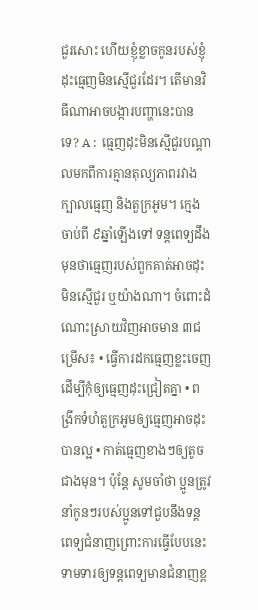ជួរសោះ ហើយខ្ញុំខ្លាចកូនរបស់ខ្ញុំដុះធ្មេញមិនស្មើជួរដែរ។ តើមានវិធីណាអាចបង្ការបញ្ហានេះបានទេ? A :  ធ្មេញដុះមិនស្មើជួរបណ្តាលមកពីការគ្មានតុល្យភាពរវាងក្បាលធ្មេញ និងតួក្រអូម។ ក្មេងចាប់ពី ៩ឆ្នាំឡើងទៅ ទន្តពេទ្យដឹងមុនថាធ្មេញរបស់ពួកគាត់អាចដុះមិនស្មើជួរ ឬយ៉ាងណា។ ចំពោះដំណោះស្រាយវិញអាចមាន ៣ជម្រើស៖ • ធ្វើការដកធ្មេញខ្លះចេញដើម្បីកុំឲ្យធ្មេញដុះជ្រៀតគ្នា • ពង្រីកទំហំតួក្រអូមឲ្យធ្មេញអាចដុះបានល្អ • កាត់ធ្មេញខាងៗឲ្យតូចជាងមុន។ ប៉ុន្តែ សូមចាំថា ប្អូនត្រូវនាំកូនៗរបស់ប្អូនទៅជួបនឹងទន្តពេទ្យជំនាញព្រោះការធ្វើបែបនេះ ទាមទារឲ្យទន្តពេទ្យមានជំនាញខ្ព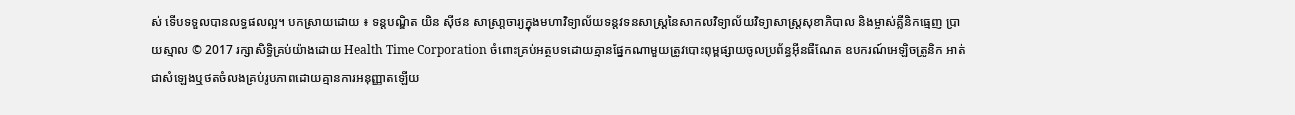ស់ ទើបទទួលបានលទ្ធផលល្អ។ បកស្រាយដោយ ៖ ទន្តបណ្ឌិត យិន ស៊ីថន សាស្រា្តចារ្យក្នុងមហាវិទ្យាល័យទន្តវទនសាស្រ្តនៃសាកលវិទ្យាល័យវិទ្យាសាស្រ្តសុខាភិបាល និងម្ចាស់គ្លីនិកធ្មេញ ប្រាយស្មាល © 2017 រក្សាសិទ្ធិគ្រប់យ៉ាងដោយ Health Time Corporation ចំពោះគ្រប់អត្ថបទដោយគ្មានផ្នែកណាមួយត្រូវបោះពុម្ពផ្សាយចូលប្រព័ន្ធអ៊ីនធឺណែត ឧបករណ៍អេឡិចត្រូនិក អាត់ជាសំឡេងឬថតចំលងគ្រប់រូបភាពដោយគ្មានការអនុញ្ញាតឡើយ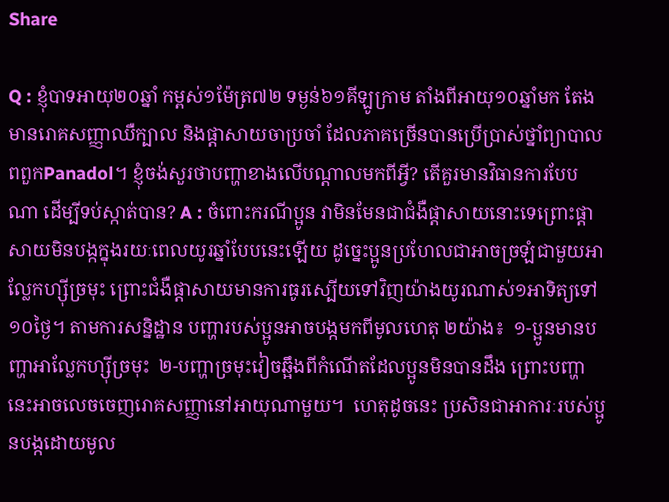Share

Q : ខ្ញុំបាទអាយុ២០ឆ្នាំ កម្ពស់១ម៉ែត្រ៧២ ទម្ងន់៦១គីឡូក្រាម តាំងពីអាយុ១០ឆ្នាំមក តែងមានរោគសញ្ញាឈឺក្បាល និងផ្តាសាយចាប្រចាំ ដែលភាគច្រើនបានប្រើប្រាស់ថ្នាំព្យាបាលពពួកPanadol។ ខ្ញុំចង់សួរថាបញ្ហាខាងលើបណ្តាលមកពីអ្វី? តើគួរមានវិធានការបែបណា ដើម្បីទប់ស្កាត់បាន? A : ចំពោះករណីប្អូន វាមិនមែនជាជំងឺផ្តាសាយនោះទេព្រោះផ្តាសាយមិនបង្កក្នុងរយៈពេលយូរឆ្នាំបែបនេះឡើយ ដូច្នេះប្អូនប្រហែលជាអាចច្រឡំជាមួយអាល្លែកហ្ស៊ីច្រមុះ ព្រោះជំងឺផ្តាសាយមានការធូរស្បើយទៅវិញយ៉ាងយូរណាស់១អាទិត្យទៅ១០ថ្ងៃ។ តាមការសន្និដ្ឋាន បញ្ហារបស់ប្អូនអាចបង្កមកពីមូលហេតុ ២យ៉ាង៖  ១-ប្អូនមានបញ្ហាអាល្លែកហ្ស៊ីច្រមុះ  ២-បញ្ហាច្រមុះវៀចឆ្អឹងពីកំណើតដែលប្អូនមិនបានដឹង ព្រោះបញ្ហានេះអាចលេចចេញរោគសញ្ញានៅអាយុណាមួយ។  ហេតុដូចនេះ ប្រសិនជាអាការៈរបស់ប្អូនបង្កដោយមូល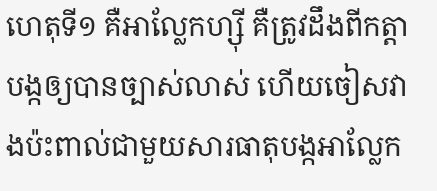ហេតុទី១ គឺអាល្លែកហ្ស៊ី គឺត្រូវដឹងពីកត្តាបង្កឲ្យបានច្បាស់លាស់ ហើយចៀសវាងប៉ះពាល់ជាមួយសារធាតុបង្កអាល្លែក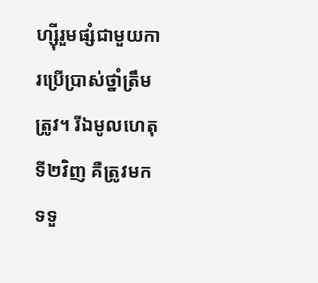ហ្ស៊ីរួមផ្សំជាមួយការប្រើប្រាស់ថ្នាំត្រឹមត្រូវ។ រីឯមូលហេតុទី២វិញ គឺត្រូវមកទទួ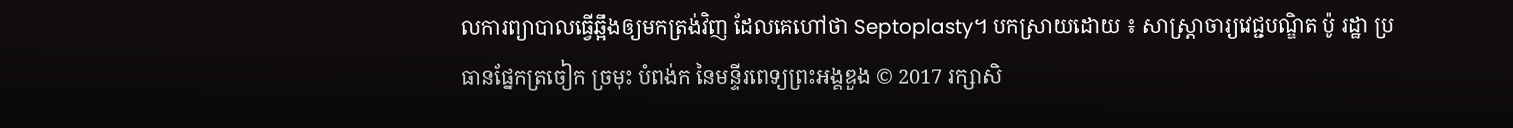លការព្យាបាលធ្វើឆ្អឹងឲ្យមកត្រង់វិញ ដែលគេហៅថា Septoplasty។ បកស្រាយដោយ ៖ សាស្រ្តាចារ្យវេជ្ជបណ្ឌិត ប៉ូ រដ្ឋា ប្រធានផ្នែកត្រចៀក ច្រមុះ បំពង់ក នៃមន្ទីរពេទ្យព្រះអង្គឌួង © 2017 រក្សាសិ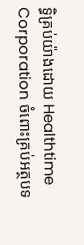ទ្ធិគ្រប់យ៉ាងដោយ Healthtime Corporation ចំពោះគ្រប់អត្ថបទ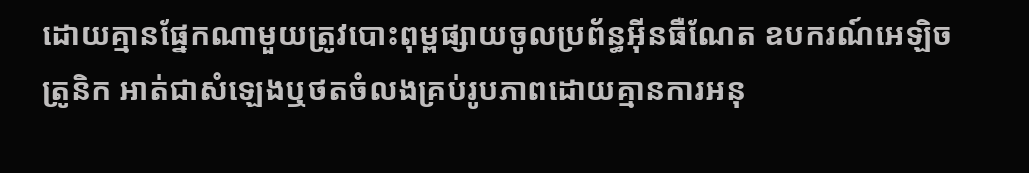ដោយគ្មានផ្នែកណាមួយត្រូវបោះពុម្ពផ្សាយចូលប្រព័ន្ធអ៊ីនធឺណែត ឧបករណ៍អេឡិចត្រូនិក អាត់ជាសំឡេងឬថតចំលងគ្រប់រូបភាពដោយគ្មានការអនុ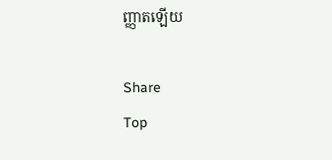ញ្ញាតឡើយ

Share
Top